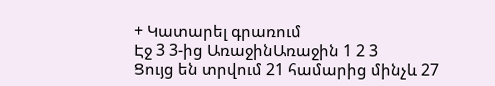+ Կատարել գրառում
Էջ 3 3-ից ԱռաջինԱռաջին 1 2 3
Ցույց են տրվում 21 համարից մինչև 27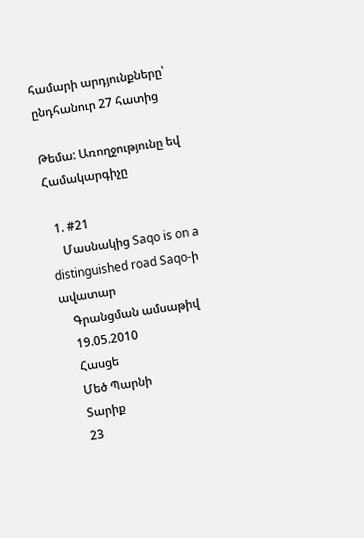համարի արդյունքները՝ ընդհանուր 27 հատից

Թեմա: Առողջությունը եվ Համակարգիչը

  1. #21
    Մասնակից Saqo is on a distinguished road Saqo-ի ավատար
    Գրանցման ամսաթիվ
    19.05.2010
    Հասցե
    Մեծ Պարնի
    Տարիք
    23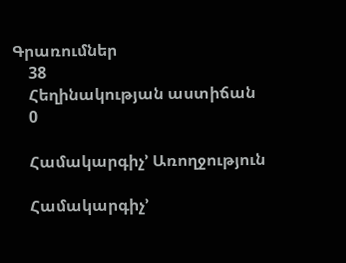Գրառումներ
    38
    Հեղինակության աստիճան
    0

    Համակարգիչ’ Առողջություն

    Համակարգիչ’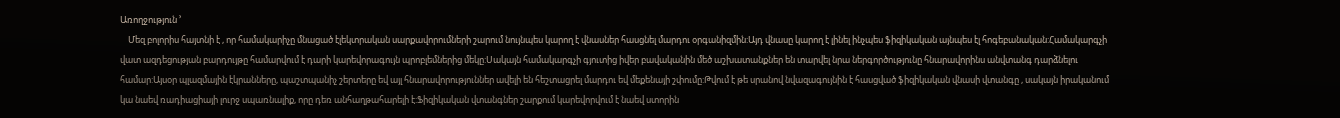Առողջություն ’
    Մեզ բոլորիս հայտնի է , որ համակարիչը մնացած էլեկտրական սարքավորումների շարում նույնպես կարող է վնասներ հասցնել մարդու օրգանիզմին:Այդ վնասը կարող է լինել ինչպես ֆիզիկական այնպես էլ հոգեբանական:Համակարգչի վատ ազդեցության բարդույթը համարվում է դարի կարեվորագույն պրոբլեմներից մեկը:Սակայն համակարգչի գյուտից իվեր բավականին մեծ աշխատանքներ են տարվել նրա ներգործությունը հնարավորինս անվտանգ դարձնելու համար:Այսօր պլազմային էկրանները, պաշտպանիչ շերտերը եվ այլ հնարավորություններ ավելի են հեշտացրել մարդու եվ մեքենայի շփումը:Թվում է թե սրանով նվազագույնին է հասցված ֆիզիկական վնասի վտանգը , սակայն իրականում կա նաեվ ռադիացիայի լուրջ սպառնալիք, որը դեռ անհաղթահարելի է:Ֆիզիկական վտանգներ շարքում կարեվորվում է նաեվ ստորին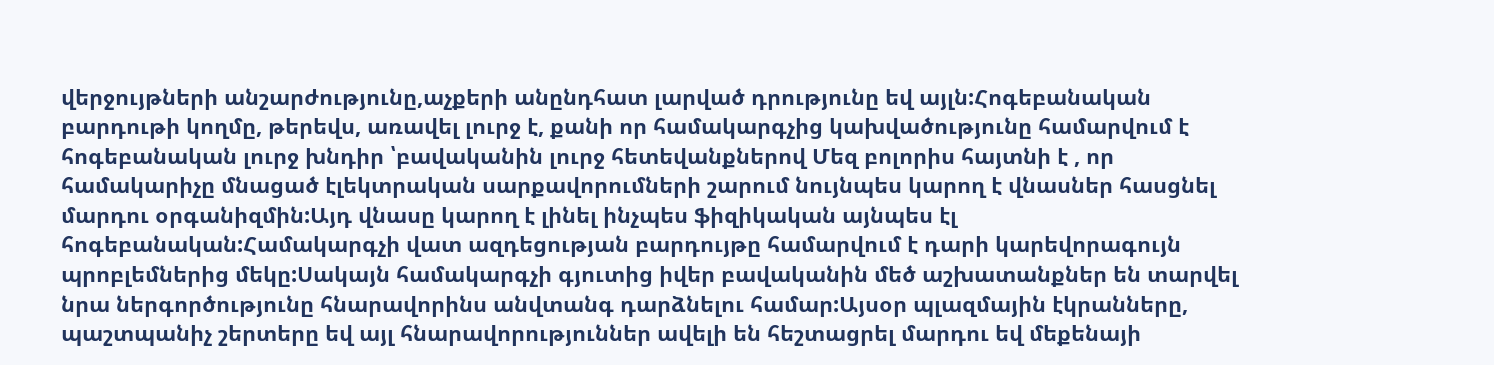վերջույթների անշարժությունը,աչքերի անընդհատ լարված դրությունը եվ այլն:Հոգեբանական բարդութի կողմը, թերեվս, առավել լուրջ է, քանի որ համակարգչից կախվածությունը համարվում է հոգեբանական լուրջ խնդիր ՝բավականին լուրջ հետեվանքներով Մեզ բոլորիս հայտնի է , որ համակարիչը մնացած էլեկտրական սարքավորումների շարում նույնպես կարող է վնասներ հասցնել մարդու օրգանիզմին:Այդ վնասը կարող է լինել ինչպես ֆիզիկական այնպես էլ հոգեբանական:Համակարգչի վատ ազդեցության բարդույթը համարվում է դարի կարեվորագույն պրոբլեմներից մեկը:Սակայն համակարգչի գյուտից իվեր բավականին մեծ աշխատանքներ են տարվել նրա ներգործությունը հնարավորինս անվտանգ դարձնելու համար:Այսօր պլազմային էկրանները, պաշտպանիչ շերտերը եվ այլ հնարավորություններ ավելի են հեշտացրել մարդու եվ մեքենայի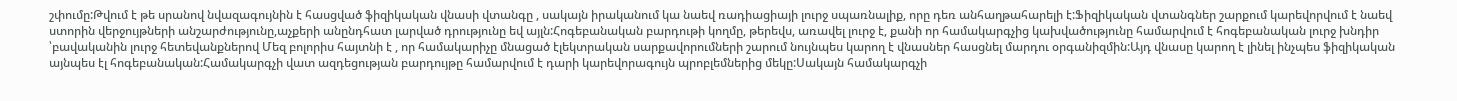շփումը:Թվում է թե սրանով նվազագույնին է հասցված ֆիզիկական վնասի վտանգը , սակայն իրականում կա նաեվ ռադիացիայի լուրջ սպառնալիք, որը դեռ անհաղթահարելի է:Ֆիզիկական վտանգներ շարքում կարեվորվում է նաեվ ստորին վերջույթների անշարժությունը,աչքերի անընդհատ լարված դրությունը եվ այլն:Հոգեբանական բարդութի կողմը, թերեվս, առավել լուրջ է, քանի որ համակարգչից կախվածությունը համարվում է հոգեբանական լուրջ խնդիր ՝բավականին լուրջ հետեվանքներով Մեզ բոլորիս հայտնի է , որ համակարիչը մնացած էլեկտրական սարքավորումների շարում նույնպես կարող է վնասներ հասցնել մարդու օրգանիզմին:Այդ վնասը կարող է լինել ինչպես ֆիզիկական այնպես էլ հոգեբանական:Համակարգչի վատ ազդեցության բարդույթը համարվում է դարի կարեվորագույն պրոբլեմներից մեկը:Սակայն համակարգչի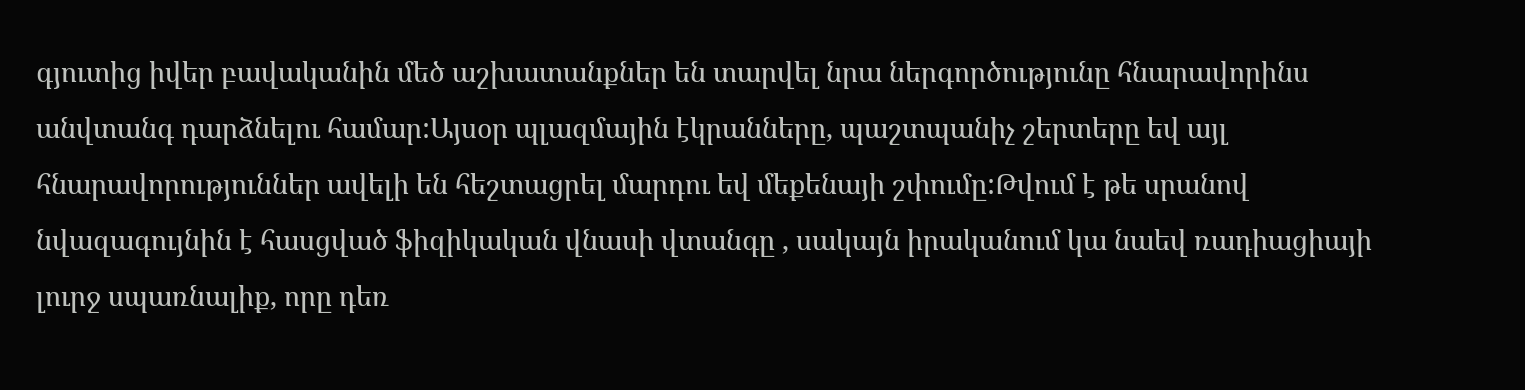գյուտից իվեր բավականին մեծ աշխատանքներ են տարվել նրա ներգործությունը հնարավորինս անվտանգ դարձնելու համար:Այսօր պլազմային էկրանները, պաշտպանիչ շերտերը եվ այլ հնարավորություններ ավելի են հեշտացրել մարդու եվ մեքենայի շփումը:Թվում է թե սրանով նվազագույնին է հասցված ֆիզիկական վնասի վտանգը , սակայն իրականում կա նաեվ ռադիացիայի լուրջ սպառնալիք, որը դեռ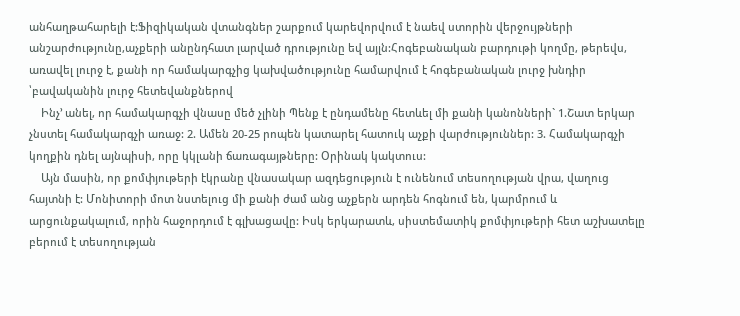անհաղթահարելի է:Ֆիզիկական վտանգներ շարքում կարեվորվում է նաեվ ստորին վերջույթների անշարժությունը,աչքերի անընդհատ լարված դրությունը եվ այլն:Հոգեբանական բարդութի կողմը, թերեվս, առավել լուրջ է, քանի որ համակարգչից կախվածությունը համարվում է հոգեբանական լուրջ խնդիր ՝բավականին լուրջ հետեվանքներով
    Ինչ’ անել, որ համակարգչի վնասը մեծ չլինի Պենք է ընդամենը հետևել մի քանի կանոնների` 1.Շատ երկար չնստել համակարգչի առաջ: 2. Ամեն 20-25 րոպեն կատարել հատուկ աչքի վարժություններ: 3. Համակարգչի կողքին դնել այնպիսի, որը կկլանի ճառագայթները: Օրինակ կակտուս:
    Այն մասին, որ քոմփյութերի էկրանը վնասակար ազդեցություն է ունենում տեսողության վրա, վաղուց հայտնի է: Մոնիտորի մոտ նստելուց մի քանի ժամ անց աչքերն արդեն հոգնում են, կարմրում և արցունքակալում, որին հաջորդում է գլխացավը: Իսկ երկարատև, սիստեմատիկ քոմփյութերի հետ աշխատելը բերում է տեսողության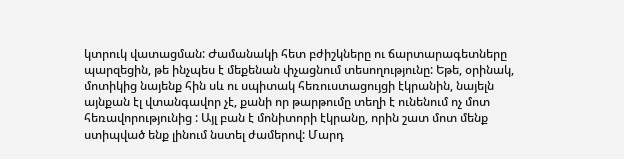կտրուկ վատացման: Ժամանակի հետ բժիշկները ու ճարտարագետները պարզեցին, թե ինչպես է մեքենան փչացնում տեսողությունը: Եթե, օրինակ, մոտիկից նայենք հին սև ու սպիտակ հեռուստացույցի էկրանին, նայելն այնքան էլ վտանգավոր չէ, քանի որ թարթումը տեղի է ունենում ոչ մոտ հեռավորությունից : Այլ բան է մոնիտորի էկրանը, որին շատ մոտ մենք ստիպված ենք լինում նստել ժամերով: Մարդ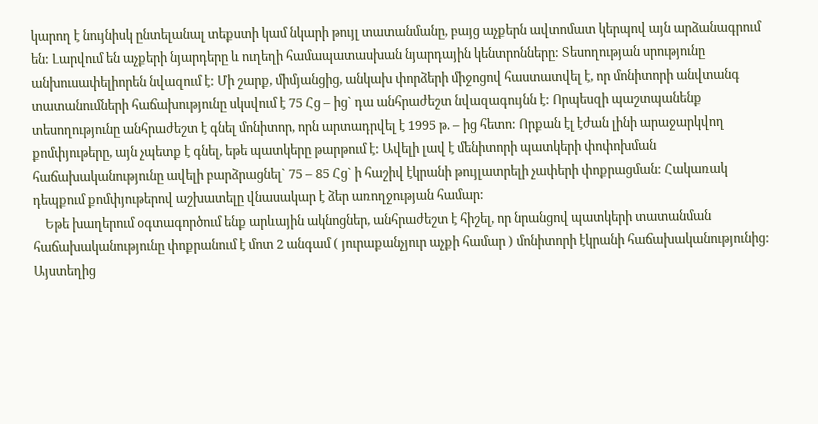կարող է նույնիսկ ընտելանալ տեքստի կամ նկարի թույլ տատանմանը, բայց աչքերն ավտոմատ կերպով այն արձանագրում են: Լարվում են աչքերի նյարդերը և ուղեղի համապատասխան նյարդային կենտրոնները: Տեսողության սրությունը անխուսափելիորեն նվազում է: Մի շարք, միմյանցից, անկախ փորձերի միջոցով հաստատվել է, որ մոնիտորի անվտանգ տատանումների հաճախությունը սկսվում է 75 Հց – ից` դա անհրաժեշտ նվազագույնն է: Որպեսզի պաշտպանենք տեսողությունը անհրաժեշտ է գնել մոնիտոր, որն արտադրվել է 1995 թ. – ից հետո: Որքան էլ էժան լինի արաջարկվող քոմփյութերը, այն չպետք է գնել, եթե պատկերը թարթում է: Ավելի լավ է մենիտորի պատկերի փոփոխման հաճախականությունը ավելի բարձրացնել` 75 – 85 Հց` ի հաշիվ էկրանի թույլատրելի չափերի փոքրացման: Հակառակ դեպքում քոմփյութերով աշխատելը վնասակար է ձեր առողջության համար:
    Եթե խաղերում օգտագործում ենք արևային ակնոցներ, անհրաժեշտ է հիշել, որ նրանցով պատկերի տատանման հաճախականությունը փոքրանում է մոտ 2 անգամ ( յուրաքանչյուր աչքի համար ) մոնիտորի էկրանի հաճախականությունից: Այստեղից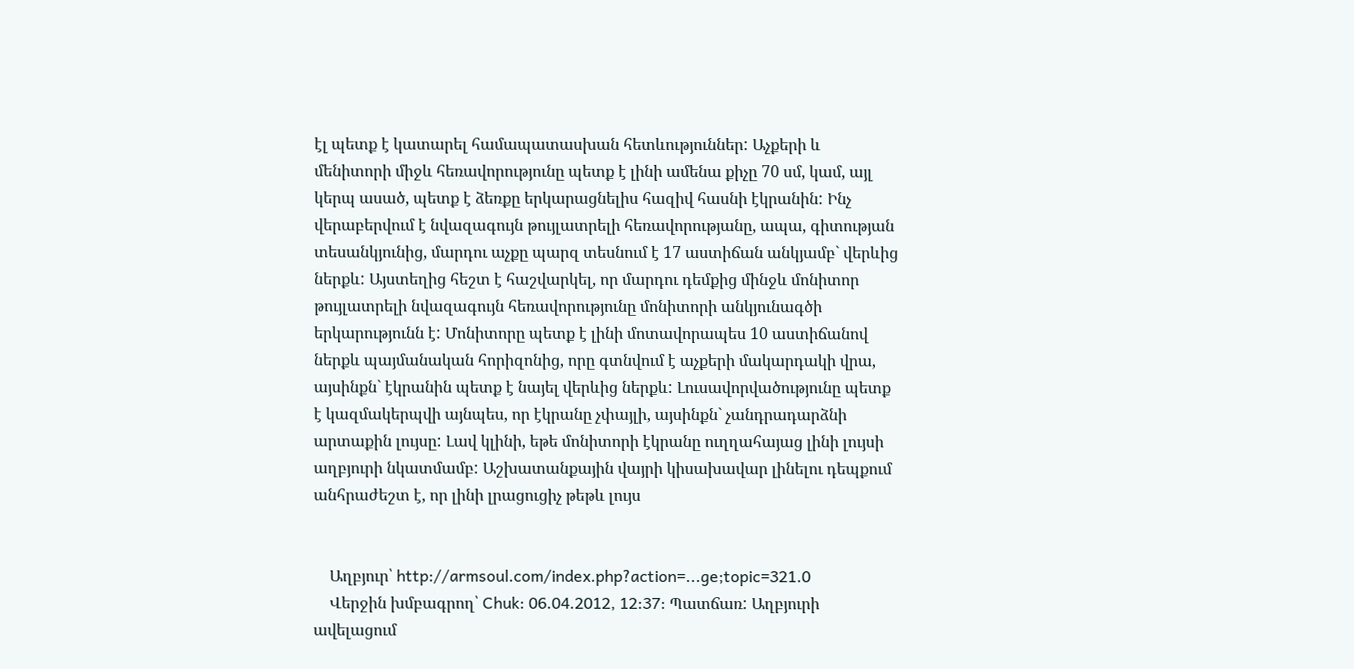էլ պետք է կատարել համապատասխան հետևություններ: Աչքերի և մենիտորի միջև հեռավորությունը պետք է լինի ամենա քիչը 70 սմ, կամ, այլ կերպ ասած, պետք է ձեռքը երկարացնելիս հազիվ հասնի էկրանին: Ինչ վերաբերվում է նվազագույն թույլատրելի հեռավորությանը, ապա, գիտության տեսանկյունից, մարդու աչքը պարզ տեսնում է 17 աստիճան անկյամբ` վերևից ներքև: Այստեղից հեշտ է հաշվարկել, որ մարդու դեմքից մինջև մոնիտոր թույլատրելի նվազագույն հեռավորությունը մոնիտորի անկյունագծի երկարությունն է: Մոնիտորը պետք է լինի մոտավորապես 10 աստիճանով ներքև պայմանական հորիզոնից, որը գտնվում է աչքերի մակարդակի վրա, այսինքն` էկրանին պետք է նայել վերևից ներքև: Լուսավորվածությունը պետք է կազմակերպվի այնպես, որ էկրանը չփայլի, այսինքն` չանդրադարձնի արտաքին լույսը: Լավ կլինի, եթե մոնիտորի էկրանը ուղղահայաց լինի լույսի աղբյուրի նկատմամբ: Աշխատանքային վայրի կիսախավար լինելու դեպքում անհրաժեշտ է, որ լինի լրացուցիչ թեթև լույս


    Աղբյուր՝ http://armsoul.com/index.php?action=...ge;topic=321.0
    Վերջին խմբագրող՝ Chuk: 06.04.2012, 12:37: Պատճառ: Աղբյուրի ավելացում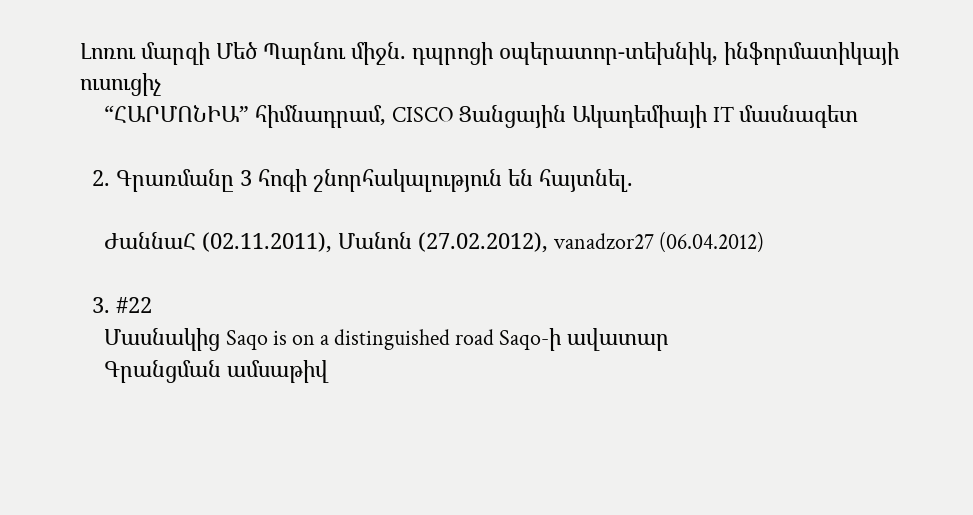Լոռու մարզի Մեծ Պարնու միջն. դպրոցի օպերատոր-տեխնիկ, ինֆորմատիկայի ուսուցիչ
    “ՀԱՐՄՈՆԻԱ” հիմնադրամ, CISCO Ցանցային Ակադեմիայի IT մասնագետ

  2. Գրառմանը 3 հոգի շնորհակալություն են հայտնել.

    ԺաննաՀ (02.11.2011), Մանոն (27.02.2012), vanadzor27 (06.04.2012)

  3. #22
    Մասնակից Saqo is on a distinguished road Saqo-ի ավատար
    Գրանցման ամսաթիվ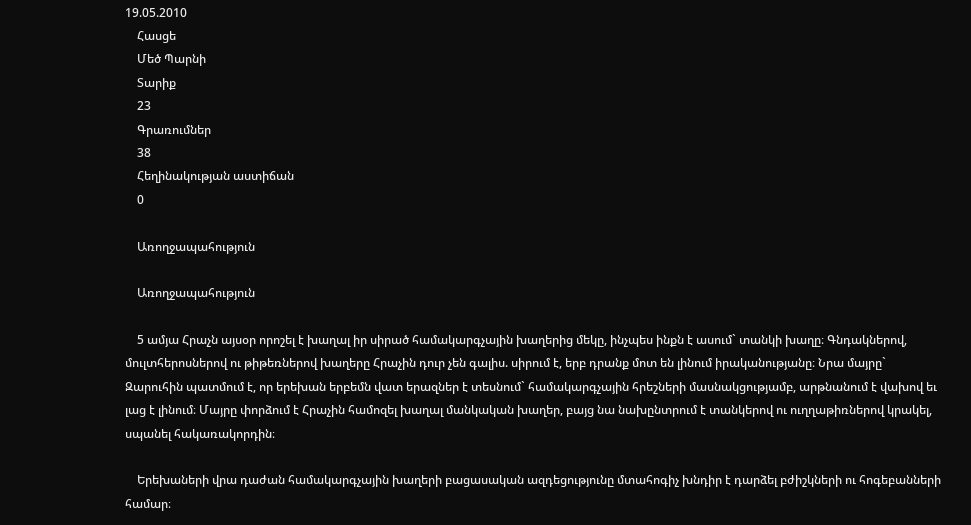19.05.2010
    Հասցե
    Մեծ Պարնի
    Տարիք
    23
    Գրառումներ
    38
    Հեղինակության աստիճան
    0

    Առողջապահություն

    Առողջապահություն

    5 ամյա Հրաչն այսօր որոշել է խաղալ իր սիրած համակարգչային խաղերից մեկը, ինչպես ինքն է ասում` տանկի խաղը։ Գնդակներով, մուլտհերոսներով ու թիթեռներով խաղերը Հրաչին դուր չեն գալիս. սիրում է, երբ դրանք մոտ են լինում իրականությանը։ Նրա մայրը` Զարուհին պատմում է, որ երեխան երբեմն վատ երազներ է տեսնում` համակարգչային հրեշների մասնակցությամբ, արթնանում է վախով եւ լաց է լինում։ Մայրը փորձում է Հրաչին համոզել խաղալ մանկական խաղեր, բայց նա նախընտրում է տանկերով ու ուղղաթիռներով կրակել, սպանել հակառակորդին։

    Երեխաների վրա դաժան համակարգչային խաղերի բացասական ազդեցությունը մտահոգիչ խնդիր է դարձել բժիշկների ու հոգեբանների համար։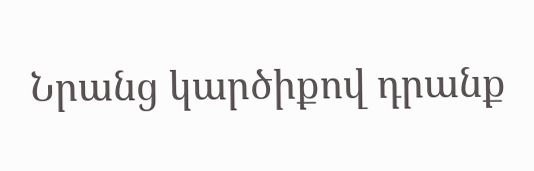Նրանց կարծիքով դրանք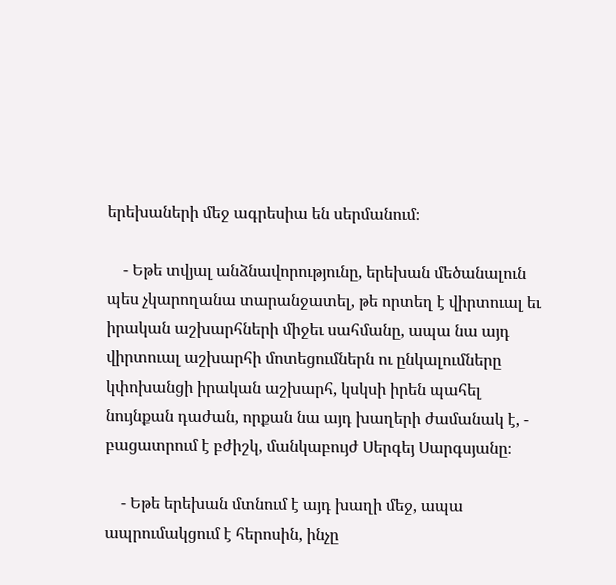երեխաների մեջ ագրեսիա են սերմանում։

    - Եթե տվյալ անձնավորությունը, երեխան մեծանալուն պես չկարողանա տարանջատել, թե որտեղ է վիրտուալ եւ իրական աշխարհների միջեւ սահմանը, ապա նա այդ վիրտուալ աշխարհի մոտեցումներն ու ընկալումները կփոխանցի իրական աշխարհ, կսկսի իրեն պահել նույնքան դաժան, որքան նա այդ խաղերի ժամանակ է, - բացատրում է բժիշկ, մանկաբույժ Սերգեյ Սարգսյանը։

    - Եթե երեխան մտնում է այդ խաղի մեջ, ապա ապրումակցում է հերոսին, ինչը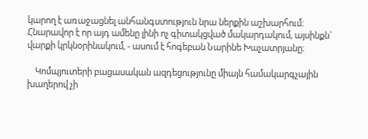կարող է առաջացնել անհանգստություն նրա ներքին աշխարհում։ Հնարավոր է որ այդ ամենը լինի ոչ գիտակցված մակարդակում, այսինքն` վարքի կրկնօրինակում, - ասում է հոգեբան Նարինե Խաչատրյանը։

    Կոմպյուտերի բացասական ազդեցությունը միայն համակարգչային խաղերով չի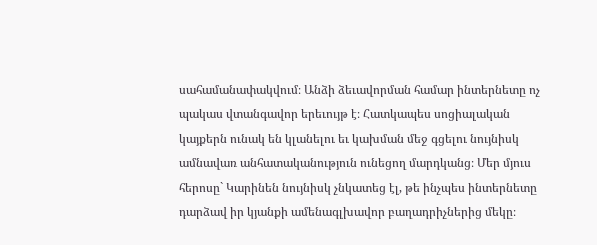սահամանափակվում։ Անձի ձեւավորման համար ինտերնետը ոչ պակաս վտանգավոր երեւույթ է։ Հատկապես սոցիալական կայքերն ունակ են կլանելու եւ կախման մեջ գցելու նույնիսկ ամնավառ անհատականություն ունեցող մարդկանց։ Մեր մյուս հերոսը` Կարինեն նույնիսկ չնկատեց էլ, թե ինչպես ինտերնետը դարձավ իր կյանքի ամենագլխավոր բաղադրիչներից մեկը։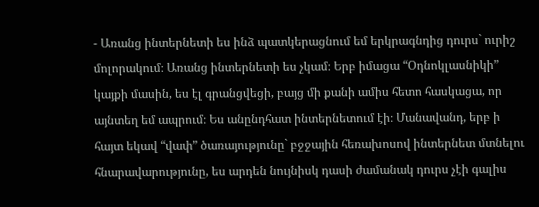- Առանց ինտերնետի ես ինձ պատկերացնում եմ երկրագնդից դուրս` ուրիշ մոլորակում։ Առանց ինտերնետի ես չկամ։ Երբ իմացա “Օդնոկլասնիկի” կայքի մասին, ես էլ գրանցվեցի, բայց մի քանի ամիս հետո հասկացա, որ այնտեղ եմ ապրում։ Ես անընդհատ ինտերնետում էի։ Մանավանդ, երբ ի հայտ եկավ “վափ” ծառայությունը` բջջային հեռախոսով ինտերնետ մտնելու հնարավարությունը, ես արդեն նույնիսկ դասի ժամանակ դուրս չէի գալիս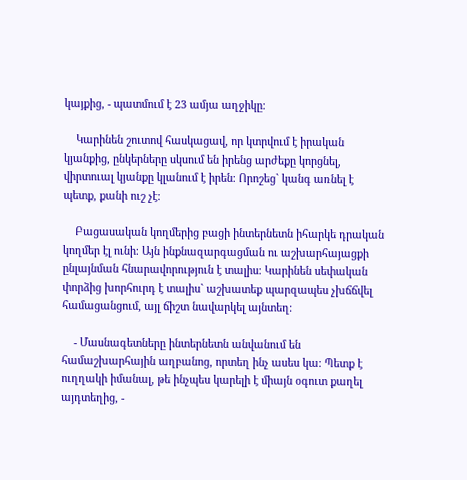կայքից, - պատմում է 23 ամյա աղջիկը։

    Կարինեն շուտով հասկացավ, որ կտրվում է իրական կյանքից, ընկերները սկսում են իրենց արժեքը կորցնել, վիրտուալ կյանքը կլանում է իրեն։ Որոշեց` կանգ առնել է պետք, քանի ուշ չէ։

    Բացասական կողմերից բացի ինտերնետն իհարկե դրական կողմեր էլ ունի։ Այն ինքնազարգացման ու աշխարհայացքի ընլայնման հնարավորություն է տալիս։ Կարինեն սեփական փորձից խորհուրդ է տալիս` աշխատեք պարզապես չխճճվել համացանցում, այլ ճիշտ նավարկել այնտեղ։

    - Մասնագետները ինտերնետն անվանում են համաշխարհային աղբանոց, որտեղ ինչ ասես կա։ Պետք է ուղղակի իմանալ, թե ինչպես կարելի է միայն օգուտ քաղել այդտեղից, -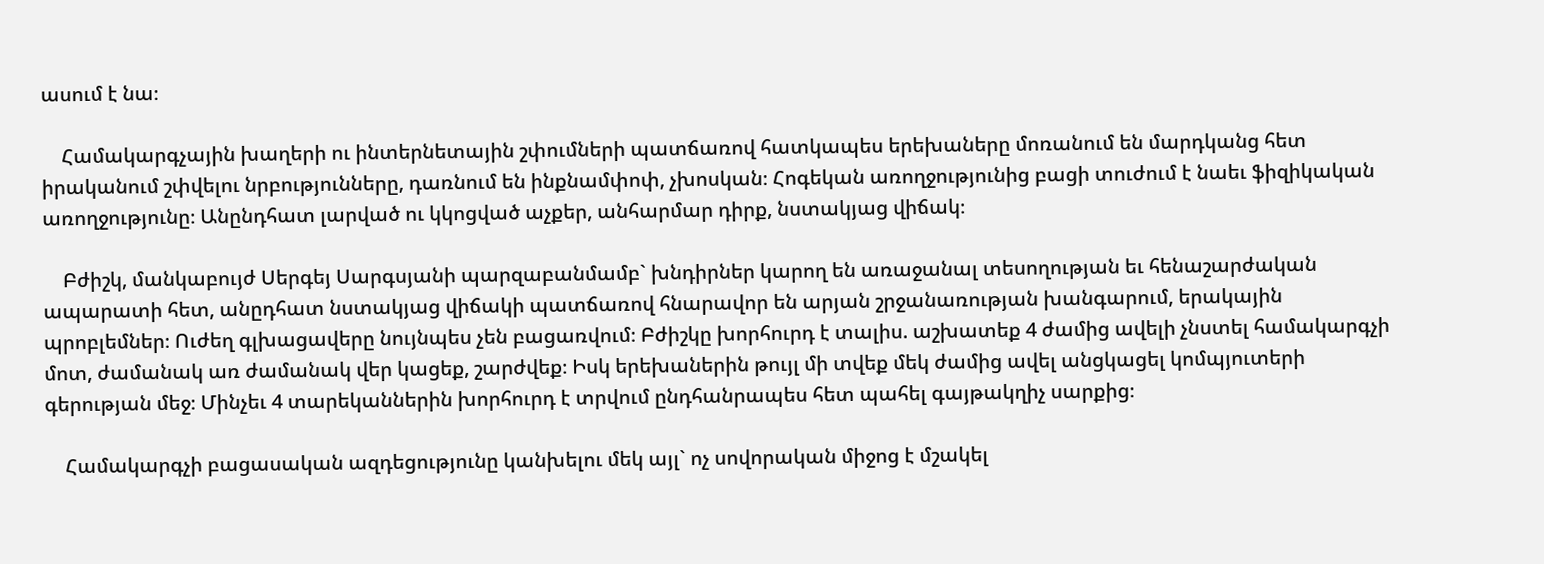ասում է նա։

    Համակարգչային խաղերի ու ինտերնետային շփումների պատճառով հատկապես երեխաները մոռանում են մարդկանց հետ իրականում շփվելու նրբությունները, դառնում են ինքնամփոփ, չխոսկան։ Հոգեկան առողջությունից բացի տուժում է նաեւ ֆիզիկական առողջությունը։ Անընդհատ լարված ու կկոցված աչքեր, անհարմար դիրք, նստակյաց վիճակ։

    Բժիշկ, մանկաբույժ Սերգեյ Սարգսյանի պարզաբանմամբ` խնդիրներ կարող են առաջանալ տեսողության եւ հենաշարժական ապարատի հետ, անըդհատ նստակյաց վիճակի պատճառով հնարավոր են արյան շրջանառության խանգարում, երակային պրոբլեմներ։ Ուժեղ գլխացավերը նույնպես չեն բացառվում։ Բժիշկը խորհուրդ է տալիս. աշխատեք 4 ժամից ավելի չնստել համակարգչի մոտ, ժամանակ առ ժամանակ վեր կացեք, շարժվեք։ Իսկ երեխաներին թույլ մի տվեք մեկ ժամից ավել անցկացել կոմպյուտերի գերության մեջ։ Մինչեւ 4 տարեկաններին խորհուրդ է տրվում ընդհանրապես հետ պահել գայթակղիչ սարքից։

    Համակարգչի բացասական ազդեցությունը կանխելու մեկ այլ` ոչ սովորական միջոց է մշակել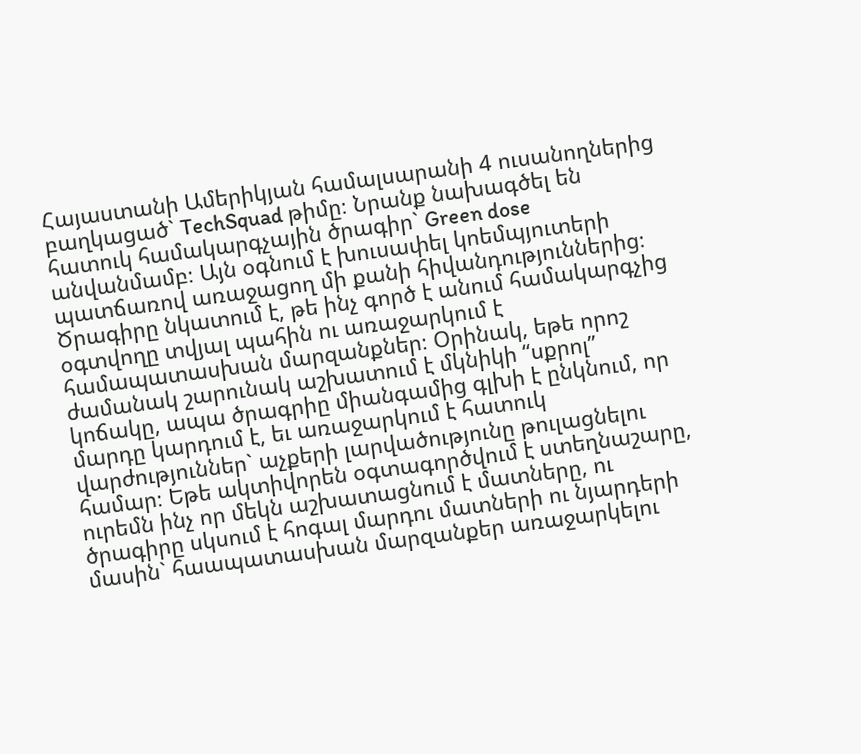Հայաստանի Ամերիկյան համալսարանի 4 ուսանողներից բաղկացած` TechSquad թիմը։ Նրանք նախագծել են հատուկ համակարգչային ծրագիր` Green dose անվանմամբ։ Այն օգնում է խուսափել կոեմպյուտերի պատճառով առաջացող մի քանի հիվանդություններից։ Ծրագիրը նկատում է, թե ինչ գործ է անում համակարգչից օգտվողը տվյալ պահին ու առաջարկում է համապատասխան մարզանքներ։ Օրինակ, եթե որոշ ժամանակ շարունակ աշխատում է մկնիկի “սքրոլ” կոճակը, ապա ծրագրիը միանգամից գլխի է ընկնում, որ մարդը կարդում է, եւ առաջարկում է հատուկ վարժություններ` աչքերի լարվածությունը թուլացնելու համար։ Եթե ակտիվորեն օգտագործվում է ստեղնաշարը, ուրեմն ինչ որ մեկն աշխատացնում է մատները, ու ծրագիրը սկսում է հոգալ մարդու մատների ու նյարդերի մասին` հաապատասխան մարզանքեր առաջարկելու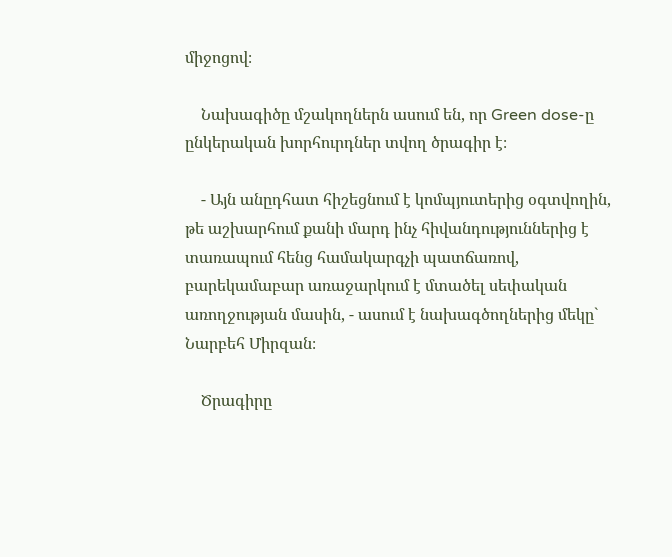միջոցով։

    Նախագիծը մշակողներն ասում են, որ Green dose-ը ընկերական խորհուրդներ տվող ծրագիր է։

    - Այն անըդհատ հիշեցնում է կոմպյուտերից օգտվողին, թե աշխարհում քանի մարդ ինչ հիվանդություններից է տառապում հենց համակարգչի պատճառով, բարեկամաբար առաջարկում է մտածել սեփական առողջության մասին, - ասում է նախագծողներից մեկը` Նարբեհ Միրզան։

    Ծրագիրը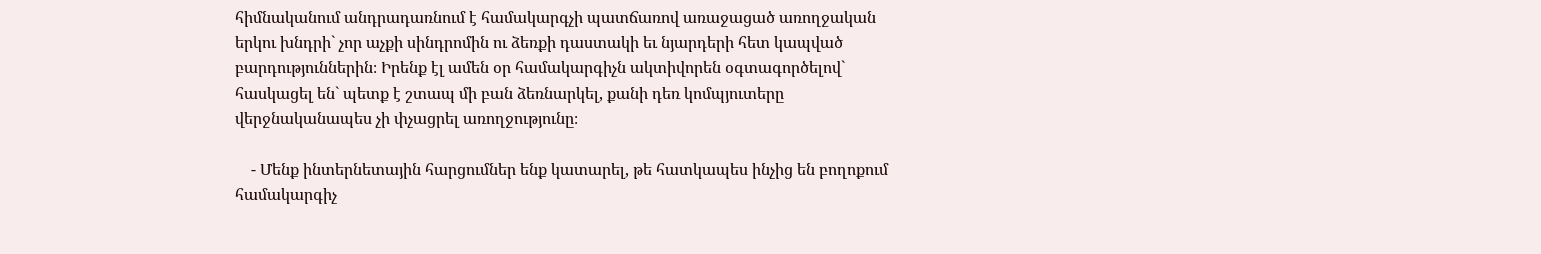հիմնականում անդրադառնում է համակարգչի պատճառով առաջացած առողջական երկու խնդրի` չոր աչքի սինդրոմին ու ձեռքի դաստակի եւ նյարդերի հետ կապված բարդություններին։ Իրենք էլ ամեն օր համակարգիչն ակտիվորեն օգտագործելով` հասկացել են` պետք է շտապ մի բան ձեռնարկել, քանի դեռ կոմպյուտերը վերջնականապես չի փչացրել առողջությունը։

    - Մենք ինտերնետային հարցումներ ենք կատարել, թե հատկապես ինչից են բողոքում համակարգիչ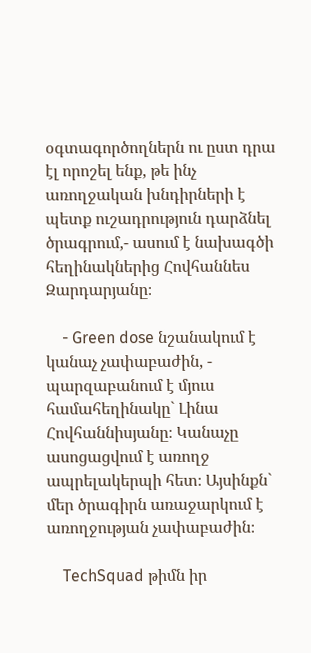օգտագործողներն ու ըստ դրա էլ որոշել ենք, թե ինչ առողջական խնդիրների է պետք ուշադրություն դարձնել ծրագրում,- ասում է նախագծի հեղինակներից Հովհաննես Զարդարյանը։

    - Green dose նշանակում է կանաչ չափաբաժին, - պարզաբանում է մյուս համահեղինակը` Լինա Հովհաննիսյանը։ Կանաչը ասոցացվում է առողջ ապրելակերպի հետ։ Այսինքն` մեր ծրագիրն առաջարկում է առողջության չափաբաժին։

    TechSquad թիմն իր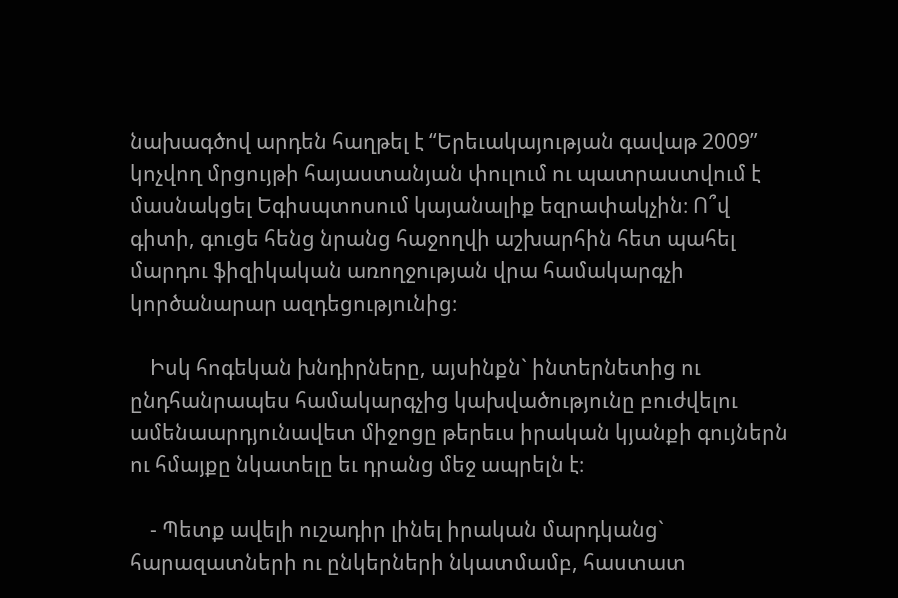նախագծով արդեն հաղթել է “Երեւակայության գավաթ 2009” կոչվող մրցույթի հայաստանյան փուլում ու պատրաստվում է մասնակցել Եգիսպտոսում կայանալիք եզրափակչին։ Ո՞վ գիտի, գուցե հենց նրանց հաջողվի աշխարհին հետ պահել մարդու ֆիզիկական առողջության վրա համակարգչի կործանարար ազդեցությունից։

    Իսկ հոգեկան խնդիրները, այսինքն` ինտերնետից ու ընդհանրապես համակարգչից կախվածությունը բուժվելու ամենաարդյունավետ միջոցը թերեւս իրական կյանքի գույներն ու հմայքը նկատելը եւ դրանց մեջ ապրելն է։

    - Պետք ավելի ուշադիր լինել իրական մարդկանց` հարազատների ու ընկերների նկատմամբ, հաստատ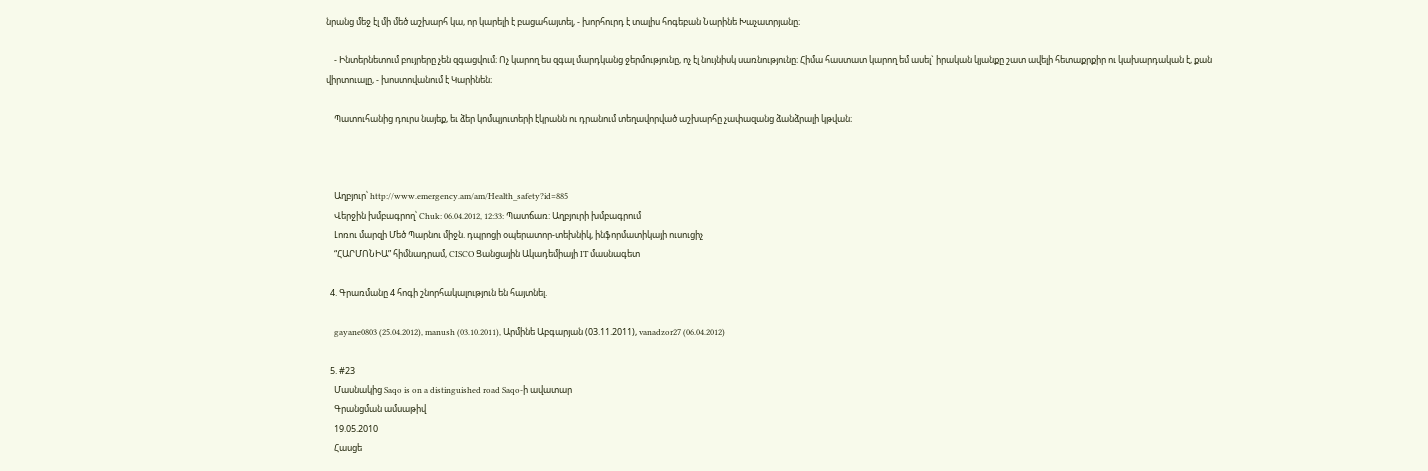նրանց մեջ էլ մի մեծ աշխարհ կա, որ կարելի է բացահայտել, - խորհուրդ է տալիս հոգեբան Նարինե Խաչատրյանը։

    - Ինտերնետում բույրերը չեն զգացվում։ Ոչ կարող ես զգալ մարդկանց ջերմությունը, ոչ էլ նույնիսկ սառնությունը։ Հիմա հաստատ կարող եմ ասել` իրական կյանքը շատ ավելի հետաքրքիր ու կախարդական է, քան վիրտուալը, - խոստովանում է Կարինեն։

    Պատուհանից դուրս նայեք, եւ ձեր կոմպյուտերի էկրանն ու դրանում տեղավորված աշխարհը չափազանց ձանձրալի կթվան։



    Աղբյուր՝ http://www.emergency.am/am/Health_safety?id=885
    Վերջին խմբագրող՝ Chuk: 06.04.2012, 12:33: Պատճառ: Աղբյուրի խմբագրում
    Լոռու մարզի Մեծ Պարնու միջն. դպրոցի օպերատոր-տեխնիկ, ինֆորմատիկայի ուսուցիչ
    “ՀԱՐՄՈՆԻԱ” հիմնադրամ, CISCO Ցանցային Ակադեմիայի IT մասնագետ

  4. Գրառմանը 4 հոգի շնորհակալություն են հայտնել.

    gayane0803 (25.04.2012), manush (03.10.2011), Արմինե Աբգարյան (03.11.2011), vanadzor27 (06.04.2012)

  5. #23
    Մասնակից Saqo is on a distinguished road Saqo-ի ավատար
    Գրանցման ամսաթիվ
    19.05.2010
    Հասցե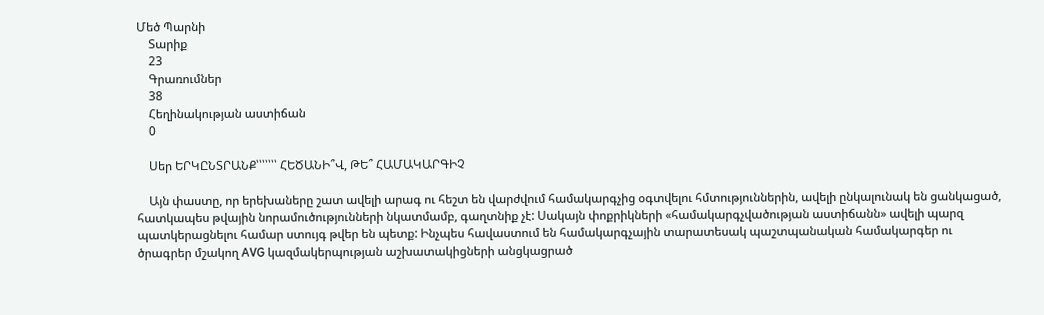Մեծ Պարնի
    Տարիք
    23
    Գրառումներ
    38
    Հեղինակության աստիճան
    0

    Սեր ԵՐԿԸՆՏՐԱՆՔ՝՝՝՝՝՝՝ ՀԵԾԱՆԻ՞Վ, ԹԵ՞ ՀԱՄԱԿԱՐԳԻՉ

    Այն փաստը, որ երեխաները շատ ավելի արագ ու հեշտ են վարժվում համակարգչից օգտվելու հմտություններին, ավելի ընկալունակ են ցանկացած, հատկապես թվային նորամուծությունների նկատմամբ, գաղտնիք չէ: Սակայն փոքրիկների «համակարգչվածության աստիճանն» ավելի պարզ պատկերացնելու համար ստույգ թվեր են պետք: Ինչպես հավաստում են համակարգչային տարատեսակ պաշտպանական համակարգեր ու ծրագրեր մշակող AVG կազմակերպության աշխատակիցների անցկացրած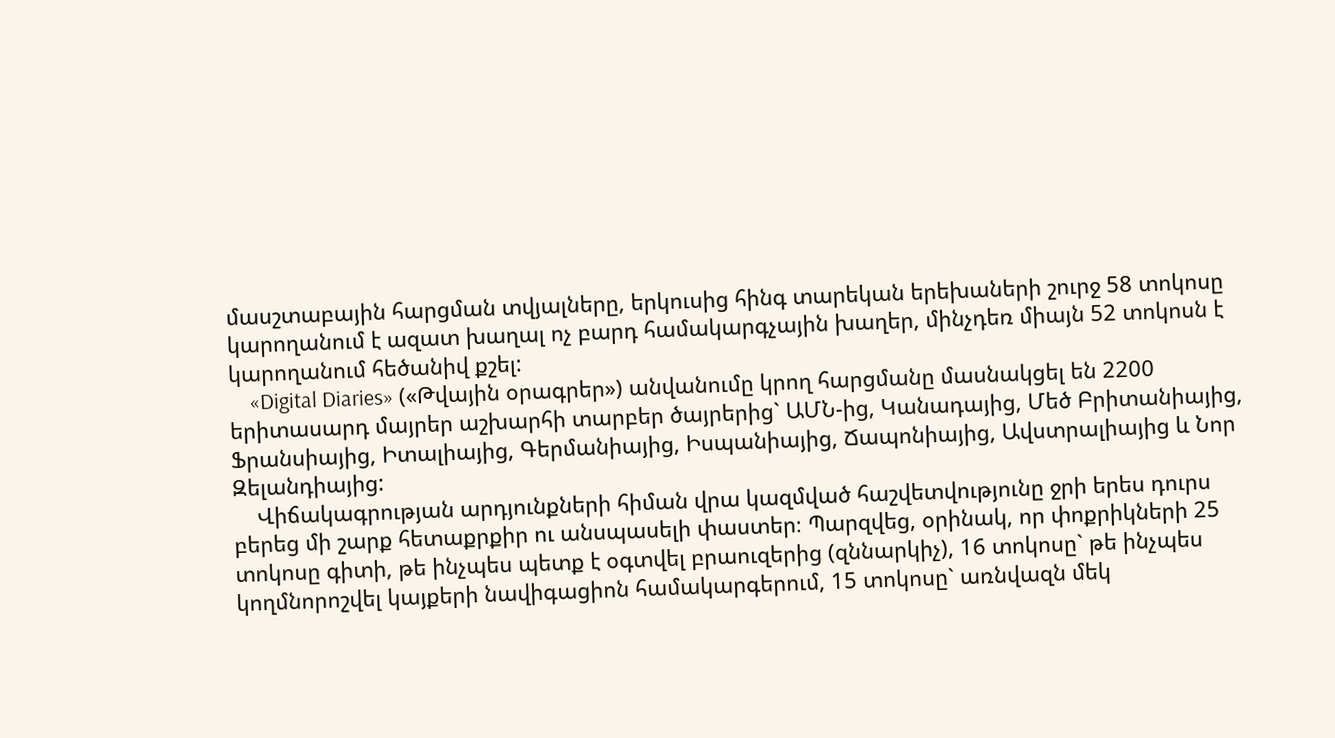մասշտաբային հարցման տվյալները, երկուսից հինգ տարեկան երեխաների շուրջ 58 տոկոսը կարողանում է ազատ խաղալ ոչ բարդ համակարգչային խաղեր, մինչդեռ միայն 52 տոկոսն է կարողանում հեծանիվ քշել:
    «Digital Diaries» («Թվային օրագրեր») անվանումը կրող հարցմանը մասնակցել են 2200 երիտասարդ մայրեր աշխարհի տարբեր ծայրերից` ԱՄՆ-ից, Կանադայից, Մեծ Բրիտանիայից, Ֆրանսիայից, Իտալիայից, Գերմանիայից, Իսպանիայից, Ճապոնիայից, Ավստրալիայից և Նոր Զելանդիայից:
    Վիճակագրության արդյունքների հիման վրա կազմված հաշվետվությունը ջրի երես դուրս բերեց մի շարք հետաքրքիր ու անսպասելի փաստեր։ Պարզվեց, օրինակ, որ փոքրիկների 25 տոկոսը գիտի, թե ինչպես պետք է օգտվել բրաուզերից (զննարկիչ), 16 տոկոսը` թե ինչպես կողմնորոշվել կայքերի նավիգացիոն համակարգերում, 15 տոկոսը` առնվազն մեկ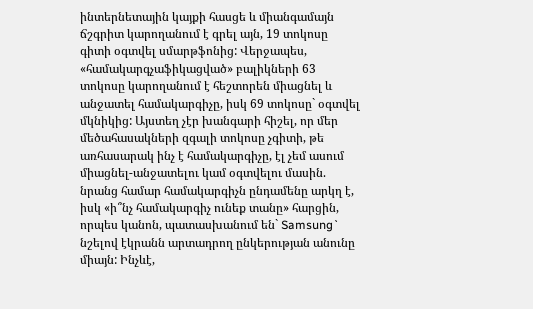ինտերնետային կայքի հասցե և միանգամայն ճշգրիտ կարողանում է գրել այն, 19 տոկոսը գիտի օգտվել սմարթֆոնից: Վերջապես, «համակարգչաֆիկացված» բալիկների 63 տոկոսը կարողանում է հեշտորեն միացնել և անջատել համակարգիչը, իսկ 69 տոկոսը` օգտվել մկնիկից: Այստեղ չէր խանգարի հիշել, որ մեր մեծահասակների զգալի տոկոսը չգիտի, թե առհասարակ ինչ է համակարգիչը, էլ չեմ ասում միացնել-անջատելու կամ օգտվելու մասին. նրանց համար համակարգիչն ընդամենը արկղ է, իսկ «ի՞նչ համակարգիչ ունեք տանը» հարցին, որպես կանոն, պատասխանում են` Samsung` նշելով էկրանն արտադրող ընկերության անունը միայն: Ինչևէ,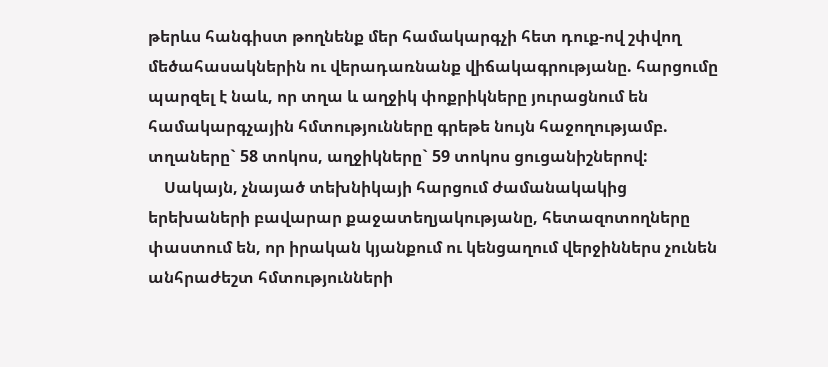թերևս հանգիստ թողնենք մեր համակարգչի հետ դուք-ով շփվող մեծահասակներին ու վերադառնանք վիճակագրությանը. հարցումը պարզել է նաև, որ տղա և աղջիկ փոքրիկները յուրացնում են համակարգչային հմտությունները գրեթե նույն հաջողությամբ. տղաները` 58 տոկոս, աղջիկները` 59 տոկոս ցուցանիշներով:
    Սակայն, չնայած տեխնիկայի հարցում ժամանակակից երեխաների բավարար քաջատեղյակությանը, հետազոտողները փաստում են, որ իրական կյանքում ու կենցաղում վերջիններս չունեն անհրաժեշտ հմտությունների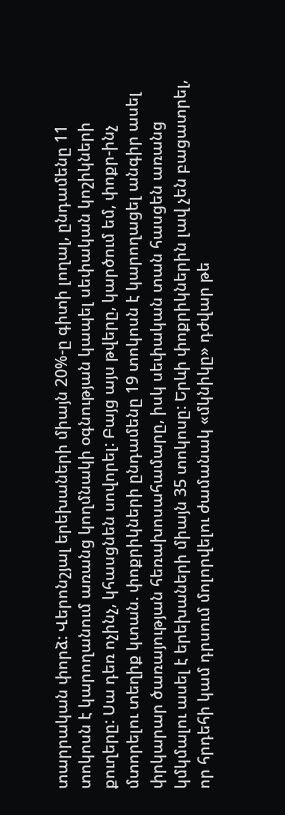տարրական փորձ: Վերոնշյալ երեխաների միայն 20%-ը գիտի լողալ, ընդամենը 11 տոկոսն է կարողանում առանց կողմնակի օգնության կապել սեփական կոշիկների քուղերը: Սա դեռ ոչինչ, կհասցնեն սովորել: Բայց այս թվերը, կարծում եմ, փոքր-ինչ մտորելու տեղիք կտան. փոքրիկների ընդամենը 19 տոկոսն է կարողացել անգիր ասել փրկարար ծառայության հեռախոսահամարը, իսկ սեփական տան հասցեն առանց կմկմալու ասել է երեխաների միայն 35 տոկոսը: Երևի փոքրիկներին լավ չեն բացատրել, որ հրդեհի կամ դրսում մոլորվելու ժամանակ «մկնիկը» դժվար թե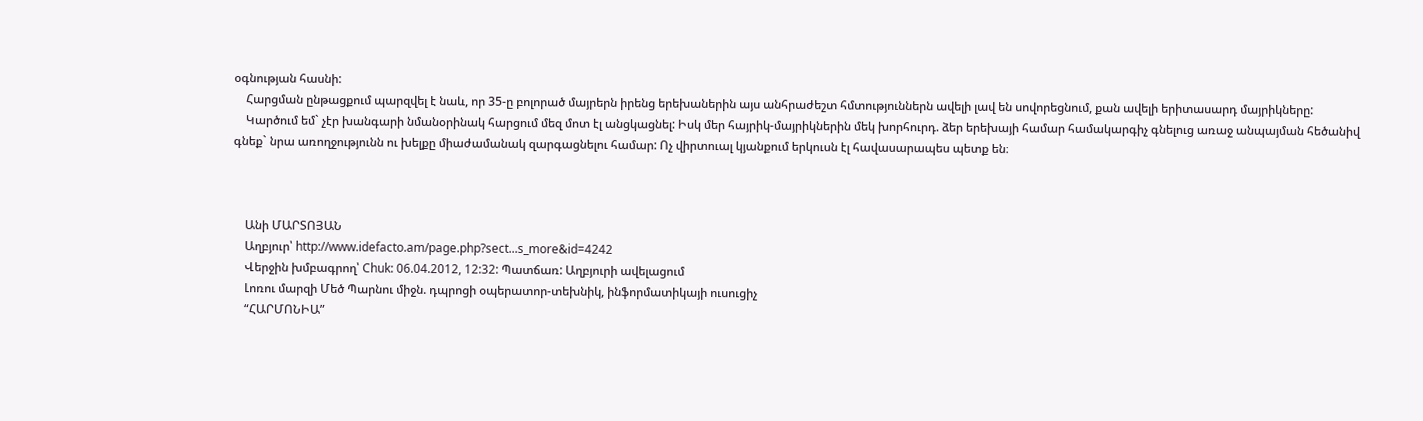օգնության հասնի:
    Հարցման ընթացքում պարզվել է նաև, որ 35-ը բոլորած մայրերն իրենց երեխաներին այս անհրաժեշտ հմտություններն ավելի լավ են սովորեցնում, քան ավելի երիտասարդ մայրիկները:
    Կարծում եմ` չէր խանգարի նմանօրինակ հարցում մեզ մոտ էլ անցկացնել: Իսկ մեր հայրիկ-մայրիկներին մեկ խորհուրդ. ձեր երեխայի համար համակարգիչ գնելուց առաջ անպայման հեծանիվ գնեք` նրա առողջությունն ու խելքը միաժամանակ զարգացնելու համար: Ոչ վիրտուալ կյանքում երկուսն էլ հավասարապես պետք են։



    Անի ՄԱՐՏՈՅԱՆ
    Աղբյուր՝ http://www.idefacto.am/page.php?sect...s_more&id=4242
    Վերջին խմբագրող՝ Chuk: 06.04.2012, 12:32: Պատճառ: Աղբյուրի ավելացում
    Լոռու մարզի Մեծ Պարնու միջն. դպրոցի օպերատոր-տեխնիկ, ինֆորմատիկայի ուսուցիչ
    “ՀԱՐՄՈՆԻԱ”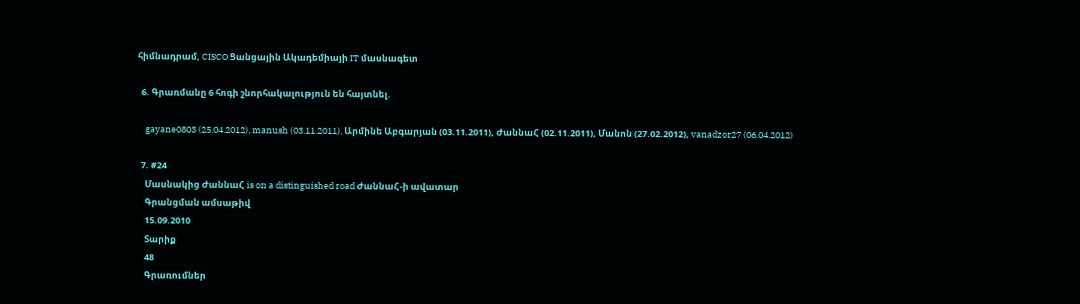հիմնադրամ, CISCO Ցանցային Ակադեմիայի IT մասնագետ

  6. Գրառմանը 6 հոգի շնորհակալություն են հայտնել.

    gayane0803 (25.04.2012), manush (03.11.2011), Արմինե Աբգարյան (03.11.2011), ԺաննաՀ (02.11.2011), Մանոն (27.02.2012), vanadzor27 (06.04.2012)

  7. #24
    Մասնակից ԺաննաՀ is on a distinguished road ԺաննաՀ-ի ավատար
    Գրանցման ամսաթիվ
    15.09.2010
    Տարիք
    48
    Գրառումներ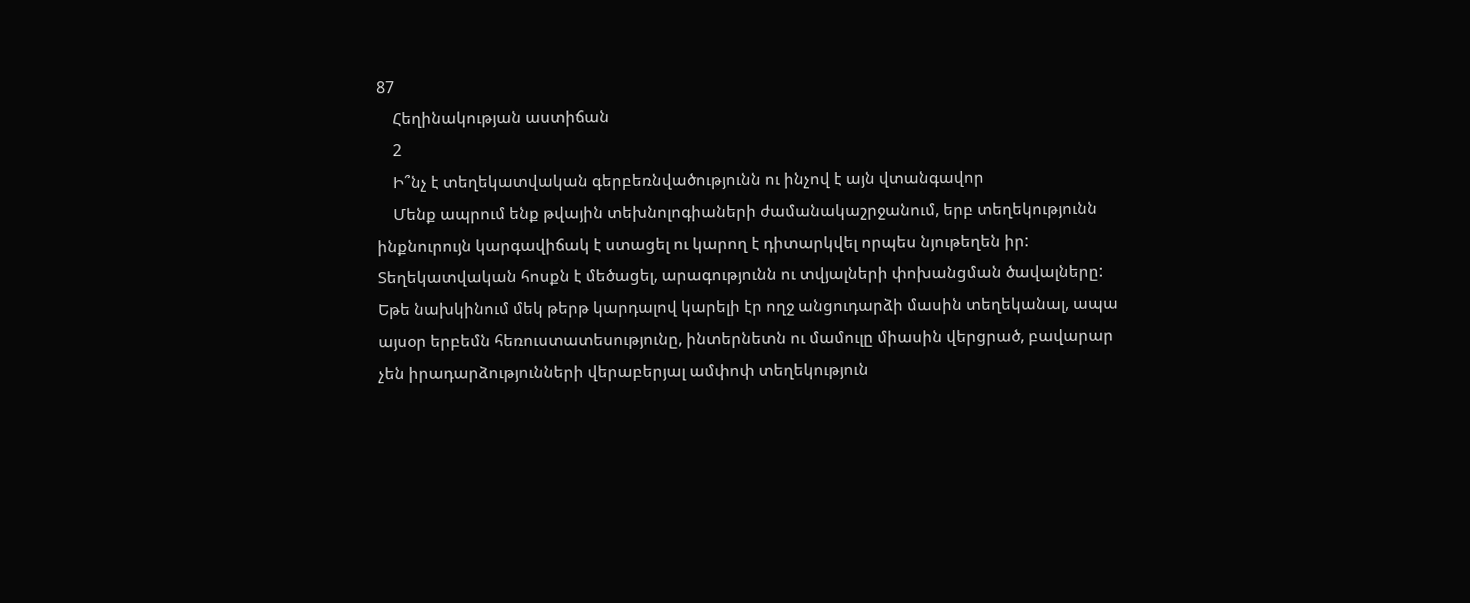87
    Հեղինակության աստիճան
    2
    Ի՞նչ է տեղեկատվական գերբեռնվածությունն ու ինչով է այն վտանգավոր
    Մենք ապրում ենք թվային տեխնոլոգիաների ժամանակաշրջանում, երբ տեղեկությունն ինքնուրույն կարգավիճակ է ստացել ու կարող է դիտարկվել որպես նյութեղեն իր: Տեղեկատվական հոսքն է մեծացել, արագությունն ու տվյալների փոխանցման ծավալները: Եթե նախկինում մեկ թերթ կարդալով կարելի էր ողջ անցուդարձի մասին տեղեկանալ, ապա այսօր երբեմն հեռուստատեսությունը, ինտերնետն ու մամուլը միասին վերցրած, բավարար չեն իրադարձությունների վերաբերյալ ամփոփ տեղեկություն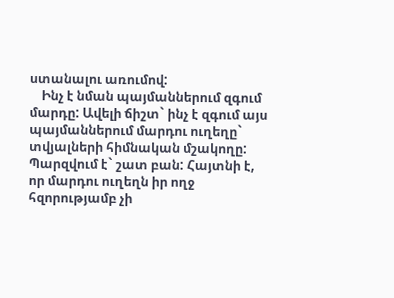ստանալու առումով:
    Ինչ է նման պայմաններում զգում մարդը: Ավելի ճիշտ` ինչ է զգում այս պայմաններում մարդու ուղեղը` տվյալների հիմնական մշակողը: Պարզվում է` շատ բան: Հայտնի է, որ մարդու ուղեղն իր ողջ հզորությամբ չի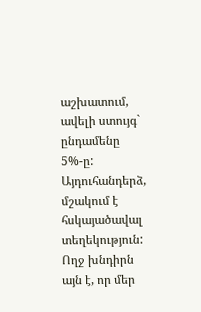աշխատում, ավելի ստույգ` ընդամենը 5%-ը: Այդուհանդերձ, մշակում է հսկայածավալ տեղեկություն: Ողջ խնդիրն այն է, որ մեր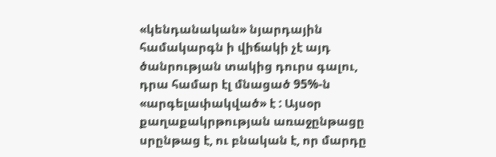«կենդանական» նյարդային համակարգն ի վիճակի չէ այդ ծանրության տակից դուրս գալու, դրա համար էլ մնացած 95%-ն «արգելափակված» է : Այսօր քաղաքակրթության առաջընթացը սրընթաց է, ու բնական է, որ մարդը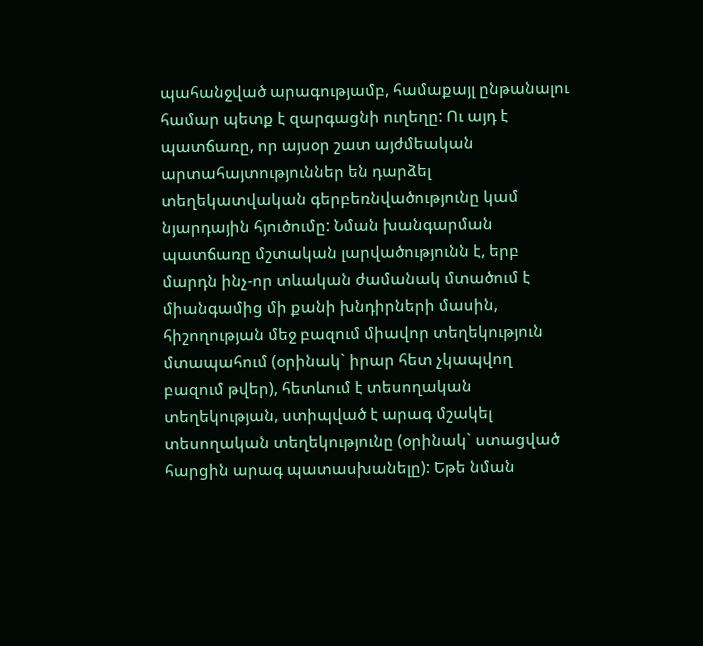պահանջված արագությամբ, համաքայլ ընթանալու համար պետք է զարգացնի ուղեղը: Ու այդ է պատճառը, որ այսօր շատ այժմեական արտահայտություններ են դարձել տեղեկատվական գերբեռնվածությունը կամ նյարդային հյուծումը: Նման խանգարման պատճառը մշտական լարվածությունն է, երբ մարդն ինչ-որ տևական ժամանակ մտածում է միանգամից մի քանի խնդիրների մասին, հիշողության մեջ բազում միավոր տեղեկություն մտապահում (օրինակ` իրար հետ չկապվող բազում թվեր), հետևում է տեսողական տեղեկության, ստիպված է արագ մշակել տեսողական տեղեկությունը (օրինակ` ստացված հարցին արագ պատասխանելը): Եթե նման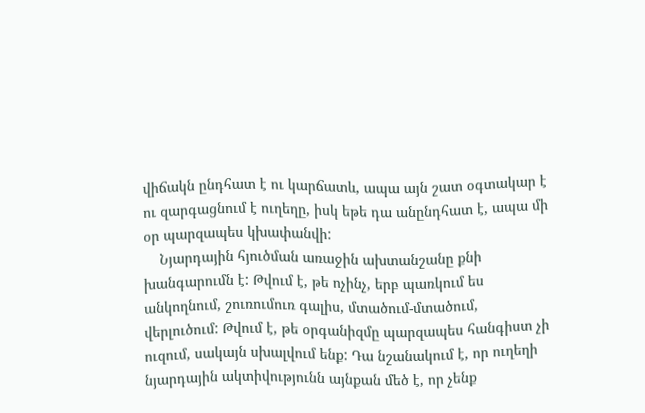վիճակն ընդհատ է ու կարճատև, ապա այն շատ օգտակար է ու զարգացնում է ուղեղը, իսկ եթե դա անընդհատ է, ապա մի օր պարզապես կխափանվի:
    Նյարդային հյուծման առաջին ախտանշանը քնի խանգարումն է: Թվում է, թե ոչինչ, երբ պառկում ես անկողնում, շուռումուռ գալիս, մտածում-մտածում, վերլուծում: Թվում է, թե օրգանիզմը պարզապես հանգիստ չի ուզում, սակայն սխալվում ենք: Դա նշանակում է, որ ուղեղի նյարդային ակտիվությունն այնքան մեծ է, որ չենք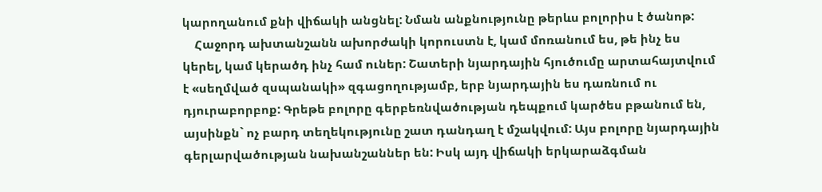կարողանում քնի վիճակի անցնել: Նման անքնությունը թերևս բոլորիս է ծանոթ:
    Հաջորդ ախտանշանն ախորժակի կորուստն է, կամ մոռանում ես, թե ինչ ես կերել, կամ կերածդ ինչ համ ուներ: Շատերի նյարդային հյուծումը արտահայտվում է «սեղմված զսպանակի» զգացողությամբ, երբ նյարդային ես դառնում ու դյուրաբորբոք: Գրեթե բոլորը գերբեռնվածության դեպքում կարծես բթանում են, այսինքն` ոչ բարդ տեղեկությունը շատ դանդաղ է մշակվում: Այս բոլորը նյարդային գերլարվածության նախանշաններ են: Իսկ այդ վիճակի երկարաձգման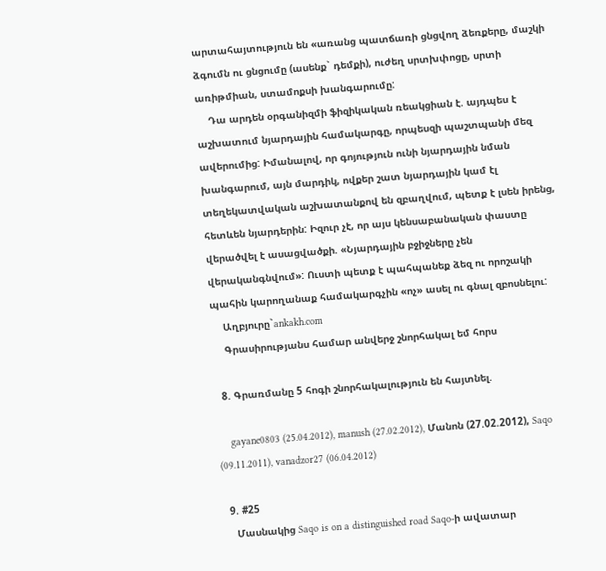արտահայտություն են «առանց պատճառի ցնցվող ձեռքերը, մաշկի ձգումն ու ցնցումը (ասենք` դեմքի), ուժեղ սրտխփոցը, սրտի առիթմիան, ստամոքսի խանգարումը:
    Դա արդեն օրգանիզմի ֆիզիկական ռեակցիան է. այդպես է աշխատում նյարդային համակարգը, որպեսզի պաշտպանի մեզ ավերումից: Իմանալով, որ գոյություն ունի նյարդային նման խանգարում, այն մարդիկ, ովքեր շատ նյարդային կամ էլ տեղեկատվական աշխատանքով են զբաղվում, պետք է լսեն իրենց, հետևեն նյարդերին: Իզուր չէ, որ այս կենսաբանական փաստը վերածվել է ասացվածքի. «Նյարդային բջիջները չեն վերականգնվում»: Ուստի պետք է պահպանեք ձեզ ու որոշակի պահին կարողանաք համակարգչին «ոչ» ասել ու գնալ զբոսնելու:
    Աղբյուրը`ankakh.com
    Գրասիրությանս համար անվերջ շնորհակալ եմ հորս

  8. Գրառմանը 5 հոգի շնորհակալություն են հայտնել.

    gayane0803 (25.04.2012), manush (27.02.2012), Մանոն (27.02.2012), Saqo (09.11.2011), vanadzor27 (06.04.2012)

  9. #25
    Մասնակից Saqo is on a distinguished road Saqo-ի ավատար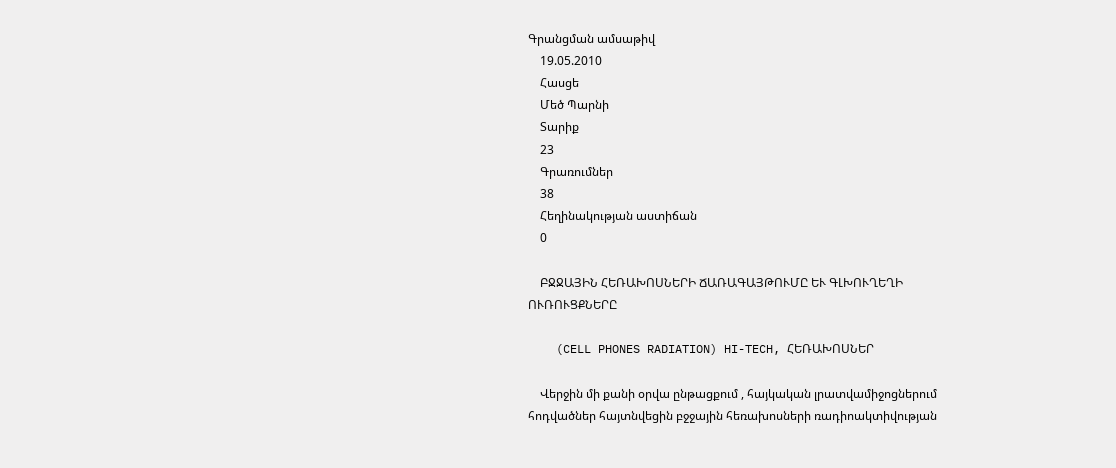Գրանցման ամսաթիվ
    19.05.2010
    Հասցե
    Մեծ Պարնի
    Տարիք
    23
    Գրառումներ
    38
    Հեղինակության աստիճան
    0

    ԲՋՋԱՅԻՆ ՀԵՌԱԽՈՍՆԵՐԻ ՃԱՌԱԳԱՅԹՈՒՄԸ ԵՒ ԳԼԽՈՒՂԵՂԻ ՈՒՌՈՒՑՔՆԵՐԸ

    (CELL PHONES RADIATION) HI-TECH, ՀԵՌԱԽՈՍՆԵՐ

    Վերջին մի քանի օրվա ընթացքում , հայկական լրատվամիջոցներում հոդվածներ հայտնվեցին բջջային հեռախոսների ռադիոակտիվության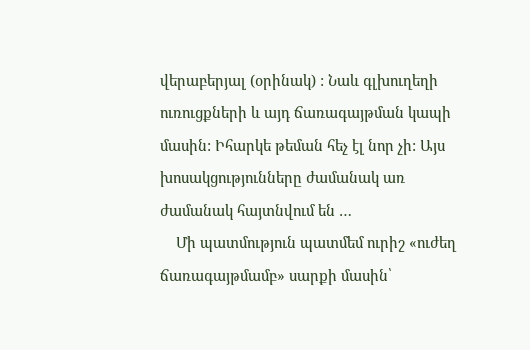վերաբերյալ (օրինակ) : Նաև գլխուղեղի ուռուցքների և այդ ճառագայթման կապի մասին: Իհարկե թեման հեչ էլ նոր չի: Այս խոսակցությունները ժամանակ առ ժամանակ հայտնվում են …
    Մի պատմություն պատմեմ ուրիշ «ուժեղ ճառագայթմամբ» սարքի մասին՝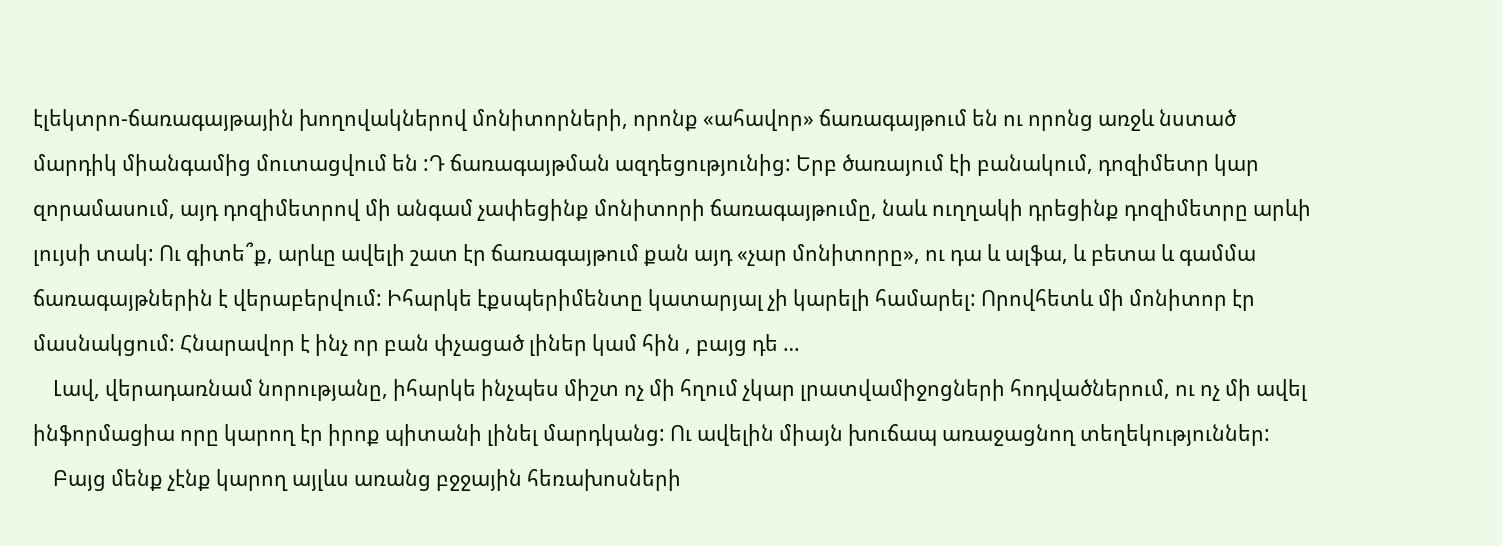էլեկտրո-ճառագայթային խողովակներով մոնիտորների, որոնք «ահավոր» ճառագայթում են ու որոնց առջև նստած մարդիկ միանգամից մուտացվում են :Դ ճառագայթման ազդեցությունից: Երբ ծառայում էի բանակում, դոզիմետր կար զորամասում, այդ դոզիմետրով մի անգամ չափեցինք մոնիտորի ճառագայթումը, նաև ուղղակի դրեցինք դոզիմետրը արևի լույսի տակ: Ու գիտե՞ք, արևը ավելի շատ էր ճառագայթում քան այդ «չար մոնիտորը», ու դա և ալֆա, և բետա և գամմա ճառագայթներին է վերաբերվում: Իհարկե էքսպերիմենտը կատարյալ չի կարելի համարել: Որովհետև մի մոնիտոր էր մասնակցում: Հնարավոր է ինչ որ բան փչացած լիներ կամ հին , բայց դե …
    Լավ, վերադառնամ նորությանը, իհարկե ինչպես միշտ ոչ մի հղում չկար լրատվամիջոցների հոդվածներում, ու ոչ մի ավել ինֆորմացիա որը կարող էր իրոք պիտանի լինել մարդկանց: Ու ավելին միայն խուճապ առաջացնող տեղեկություններ:
    Բայց մենք չէնք կարող այլևս առանց բջջային հեռախոսների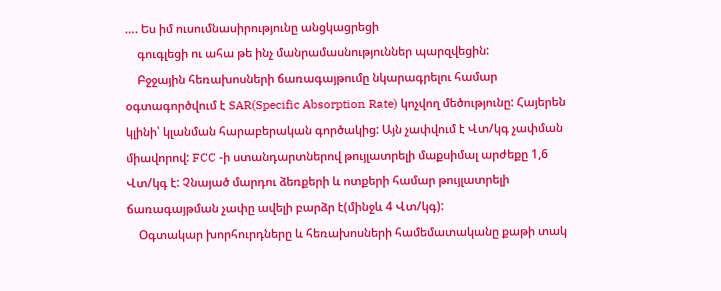…. Ես իմ ուսումնասիրությունը անցկացրեցի
    գուգլեցի ու ահա թե ինչ մանրամասնություններ պարզվեցին:
    Բջջային հեռախոսների ճառագայթումը նկարագրելու համար օգտագործվում է SAR(Specific Absorption Rate) կոչվող մեծությունը: Հայերեն կլինի՝ կլանման հարաբերական գործակից: Այն չափվում է Վտ/կգ չափման միավորով: FCC -ի ստանդարտներով թույլատրելի մաքսիմալ արժեքը 1,6 Վտ/կգ է: Չնայած մարդու ձեռքերի և ոտքերի համար թույլատրելի ճառագայթման չափը ավելի բարձր է(մինջև 4 Վտ/կգ):
    Օգտակար խորհուրդները և հեռախոսների համեմատականը քաթի տակ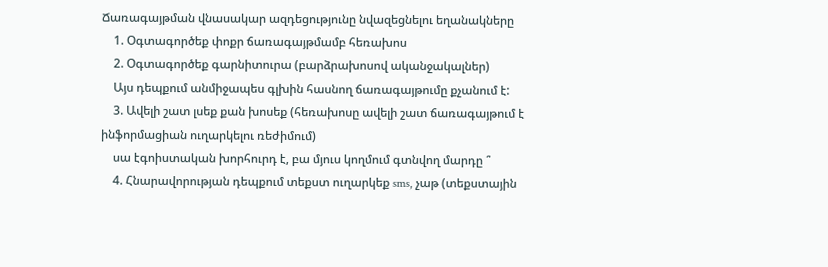Ճառագայթման վնասակար ազդեցությունը նվազեցնելու եղանակները
    1. Օգտագործեք փոքր ճառագայթմամբ հեռախոս
    2. Օգտագործեք գարնիտուրա (բարձրախոսով ականջակալներ)
    Այս դեպքում անմիջապես գլխին հասնող ճառագայթումը քչանում է:
    3. Ավելի շատ լսեք քան խոսեք (հեռախոսը ավելի շատ ճառագայթում է ինֆորմացիան ուղարկելու ռեժիմում)
    սա էգոիստական խորհուրդ է, բա մյուս կողմում գտնվող մարդը ՞
    4. Հնարավորության դեպքում տեքստ ուղարկեք sms, չաթ (տեքստային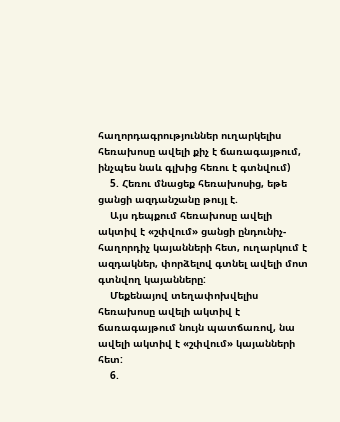հաղորդագրություններ ուղարկելիս հեռախոսը ավելի քիչ է ճառագայթում, ինչպես նաև գլխից հեռու է գտնվում)
    5. Հեռու մնացեք հեռախոսից, եթե ցանցի ազդանշանը թույլ է.
    Այս դեպքում հեռախոսը ավելի ակտիվ է «շփվում» ցանցի ընդունիչ-հաղորդիչ կայանների հետ, ուղարկում է ազդակներ, փորձելով գտնել ավելի մոտ գտնվող կայանները:
    Մեքենայով տեղափոխվելիս հեռախոսը ավելի ակտիվ է ճառագայթում նույն պատճառով, նա ավելի ակտիվ է «շփվում» կայանների հետ:
    6.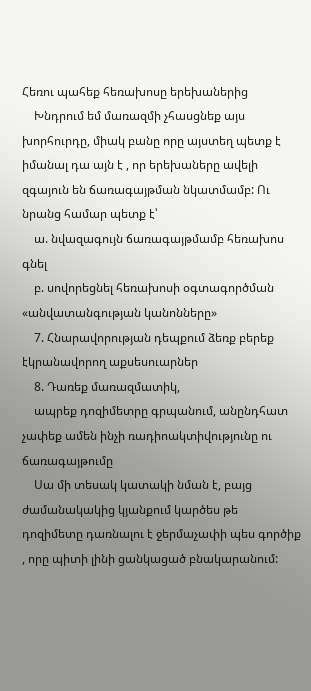Հեռու պահեք հեռախոսը երեխաներից
    Խնդրում եմ մառազմի չհասցնեք այս խորհուրդը, միակ բանը որը այստեղ պետք է իմանալ դա այն է , որ երեխաները ավելի զգայուն են ճառագայթման նկատմամբ: Ու նրանց համար պետք է՝
    ա. նվազագույն ճառագայթմամբ հեռախոս գնել
    բ. սովորեցնել հեռախոսի օգտագործման «անվատանգության կանոնները»
    7. Հնարավորության դեպքում ձեռք բերեք էկրանավորող աքսեսուարներ
    8. Դառեք մառազմատիկ,
    ապրեք դոզիմետրը գրպանում, անընդհատ չափեք ամեն ինչի ռադիոակտիվությունը ու ճառագայթումը
    Սա մի տեսակ կատակի նման է, բայց ժամանակակից կյանքում կարծես թե դոզիմետը դառնալու է ջերմաչափի պես գործիք , որը պիտի լինի ցանկացած բնակարանում: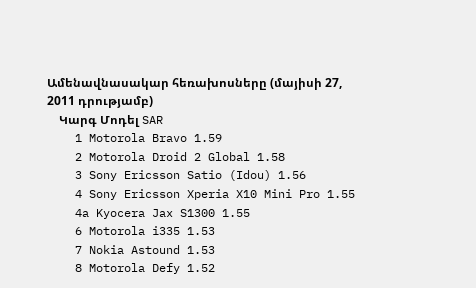Ամենավնասակար հեռախոսները (մայիսի 27, 2011 դրությամբ)
    Կարգ Մոդել SAR
    1 Motorola Bravo 1.59
    2 Motorola Droid 2 Global 1.58
    3 Sony Ericsson Satio (Idou) 1.56
    4 Sony Ericsson Xperia X10 Mini Pro 1.55
    4a Kyocera Jax S1300 1.55
    6 Motorola i335 1.53
    7 Nokia Astound 1.53
    8 Motorola Defy 1.52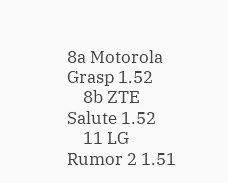8a Motorola Grasp 1.52
    8b ZTE Salute 1.52
    11 LG Rumor 2 1.51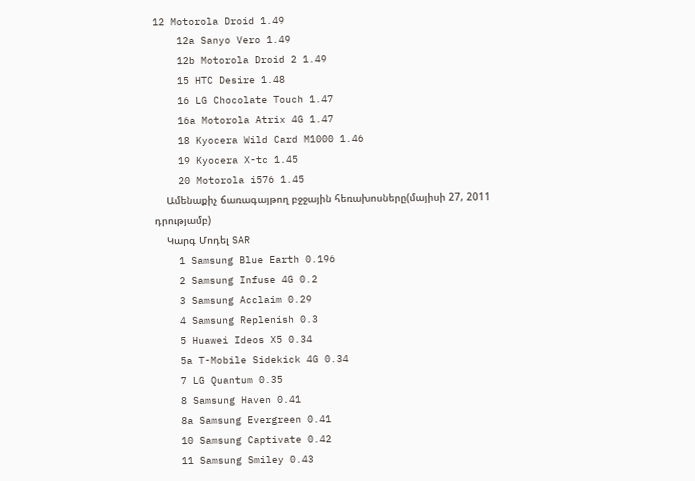12 Motorola Droid 1.49
    12a Sanyo Vero 1.49
    12b Motorola Droid 2 1.49
    15 HTC Desire 1.48
    16 LG Chocolate Touch 1.47
    16a Motorola Atrix 4G 1.47
    18 Kyocera Wild Card M1000 1.46
    19 Kyocera X-tc 1.45
    20 Motorola i576 1.45
    Ամենաքիչ ճառագայթող բջջային հեռախոսները(մայիսի 27, 2011 դրությամբ)
    Կարգ Մոդել SAR
    1 Samsung Blue Earth 0.196
    2 Samsung Infuse 4G 0.2
    3 Samsung Acclaim 0.29
    4 Samsung Replenish 0.3
    5 Huawei Ideos X5 0.34
    5a T-Mobile Sidekick 4G 0.34
    7 LG Quantum 0.35
    8 Samsung Haven 0.41
    8a Samsung Evergreen 0.41
    10 Samsung Captivate 0.42
    11 Samsung Smiley 0.43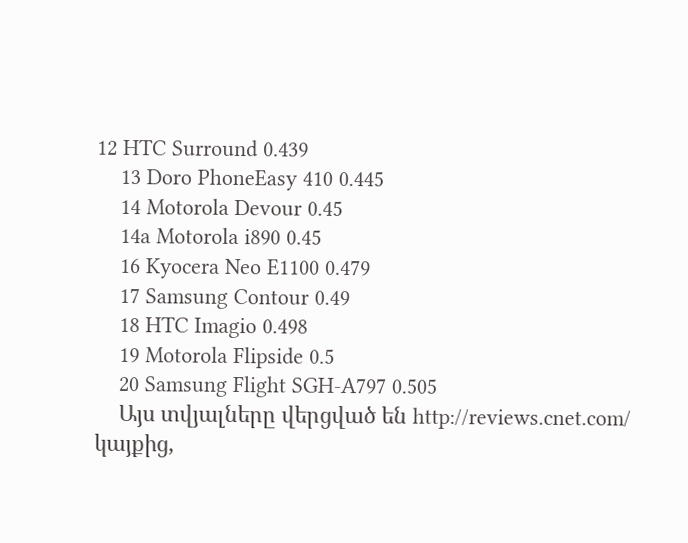12 HTC Surround 0.439
    13 Doro PhoneEasy 410 0.445
    14 Motorola Devour 0.45
    14a Motorola i890 0.45
    16 Kyocera Neo E1100 0.479
    17 Samsung Contour 0.49
    18 HTC Imagio 0.498
    19 Motorola Flipside 0.5
    20 Samsung Flight SGH-A797 0.505
    Այս տվյալները վերցված են http://reviews.cnet.com/ կայքից,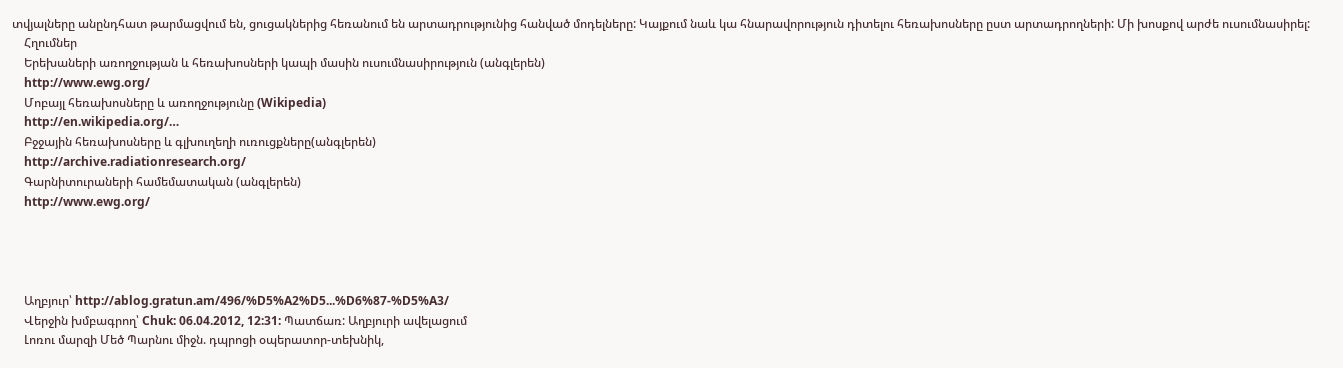տվյալները անընդհատ թարմացվում են, ցուցակներից հեռանում են արտադրությունից հանված մոդելները: Կայքում նաև կա հնարավորություն դիտելու հեռախոսները ըստ արտադրողների: Մի խոսքով արժե ուսումնասիրել:
    Հղումներ
    Երեխաների առողջության և հեռախոսների կապի մասին ուսումնասիրություն (անգլերեն)
    http://www.ewg.org/
    Մոբայլ հեռախոսները և առողջությունը (Wikipedia)
    http://en.wikipedia.org/…
    Բջջային հեռախոսները և գլխուղեղի ուռուցքները(անգլերեն)
    http://archive.radiationresearch.org/
    Գարնիտուրաների համեմատական (անգլերեն)
    http://www.ewg.org/




    Աղբյուր՝ http://ablog.gratun.am/496/%D5%A2%D5...%D6%87-%D5%A3/
    Վերջին խմբագրող՝ Chuk: 06.04.2012, 12:31: Պատճառ: Աղբյուրի ավելացում
    Լոռու մարզի Մեծ Պարնու միջն. դպրոցի օպերատոր-տեխնիկ,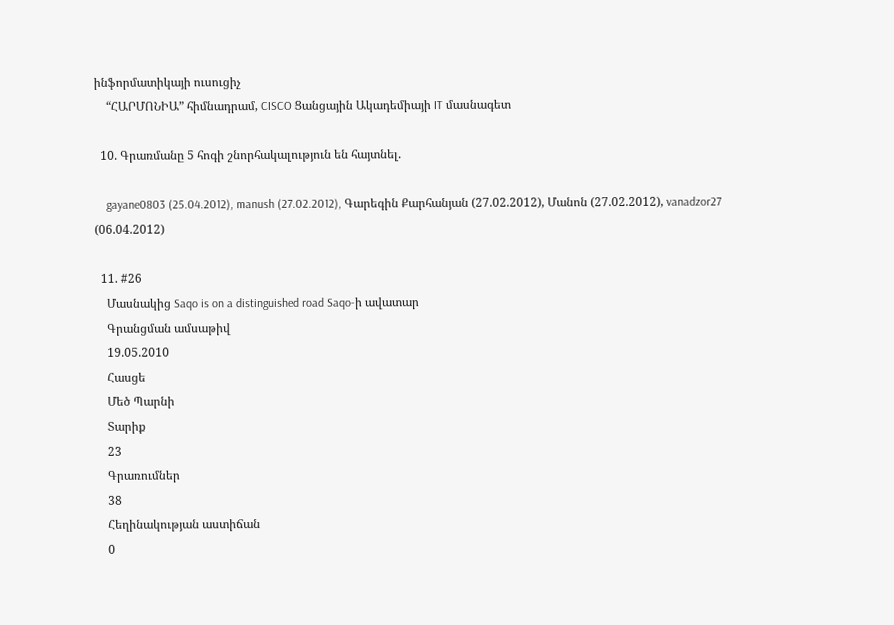ինֆորմատիկայի ուսուցիչ
    “ՀԱՐՄՈՆԻԱ” հիմնադրամ, CISCO Ցանցային Ակադեմիայի IT մասնագետ

  10. Գրառմանը 5 հոգի շնորհակալություն են հայտնել.

    gayane0803 (25.04.2012), manush (27.02.2012), Գարեգին Քարհանյան (27.02.2012), Մանոն (27.02.2012), vanadzor27 (06.04.2012)

  11. #26
    Մասնակից Saqo is on a distinguished road Saqo-ի ավատար
    Գրանցման ամսաթիվ
    19.05.2010
    Հասցե
    Մեծ Պարնի
    Տարիք
    23
    Գրառումներ
    38
    Հեղինակության աստիճան
    0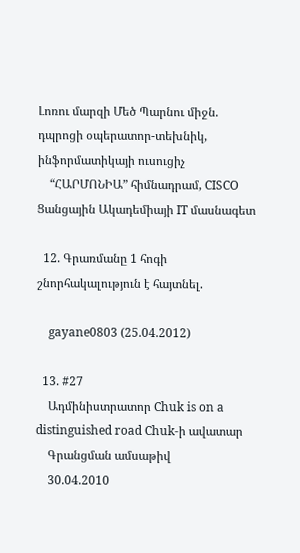Լոռու մարզի Մեծ Պարնու միջն. դպրոցի օպերատոր-տեխնիկ, ինֆորմատիկայի ուսուցիչ
    “ՀԱՐՄՈՆԻԱ” հիմնադրամ, CISCO Ցանցային Ակադեմիայի IT մասնագետ

  12. Գրառմանը 1 հոգի շնորհակալություն է հայտնել.

    gayane0803 (25.04.2012)

  13. #27
    Ադմինիստրատոր Chuk is on a distinguished road Chuk-ի ավատար
    Գրանցման ամսաթիվ
    30.04.2010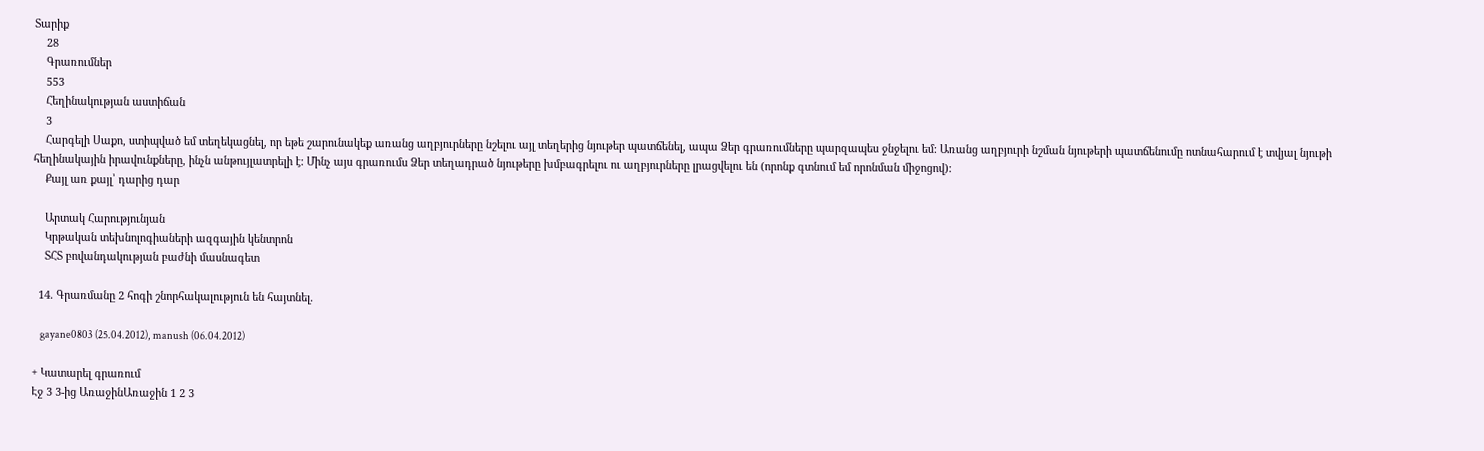Տարիք
    28
    Գրառումներ
    553
    Հեղինակության աստիճան
    3
    Հարգելի Սաքո, ստիպված եմ տեղեկացնել, որ եթե շարունակեք առանց աղբյուրները նշելու այլ տեղերից նյութեր պատճենել, ապա Ձեր գրառումները պարզապես ջնջելու եմ: Առանց աղբյուրի նշման նյութերի պատճենումը ոտնահարում է տվյալ նյութի հեղինակային իրավունքները, ինչն անթույլատրելի է: Մինչ այս գրառումս Ձեր տեղադրած նյութերը խմբագրելու ու աղբյուրները լրացվելու են (որոնք գտնում եմ որոնման միջոցով):
    Քայլ առ քայլ՝ դարից դար

    Արտակ Հարությունյան
    Կրթական տեխնոլոգիաների ազգային կենտրոն
    ՏՀՏ բովանդակության բաժնի մասնագետ

  14. Գրառմանը 2 հոգի շնորհակալություն են հայտնել.

    gayane0803 (25.04.2012), manush (06.04.2012)

+ Կատարել գրառում
Էջ 3 3-ից ԱռաջինԱռաջին 1 2 3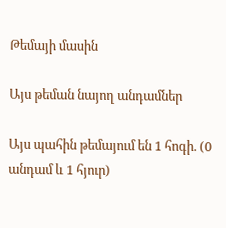Թեմայի մասին

Այս թեման նայող անդամներ

Այս պահին թեմայում են 1 հոգի. (0 անդամ և 1 հյուր)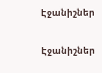Էջանիշներ

Էջանիշներ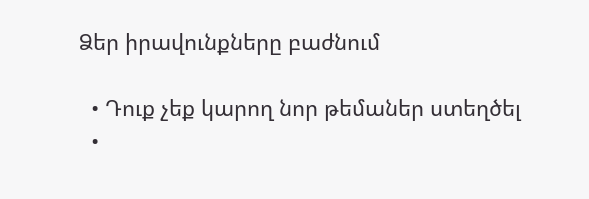Ձեր իրավունքները բաժնում

  • Դուք չեք կարող նոր թեմաներ ստեղծել
  •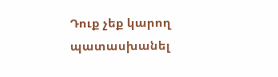Դուք չեք կարող պատասխանել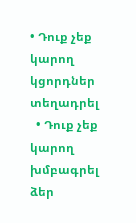• Դուք չեք կարող կցորդներ տեղադրել
  • Դուք չեք կարող խմբագրել ձեր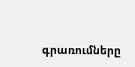գրառումները